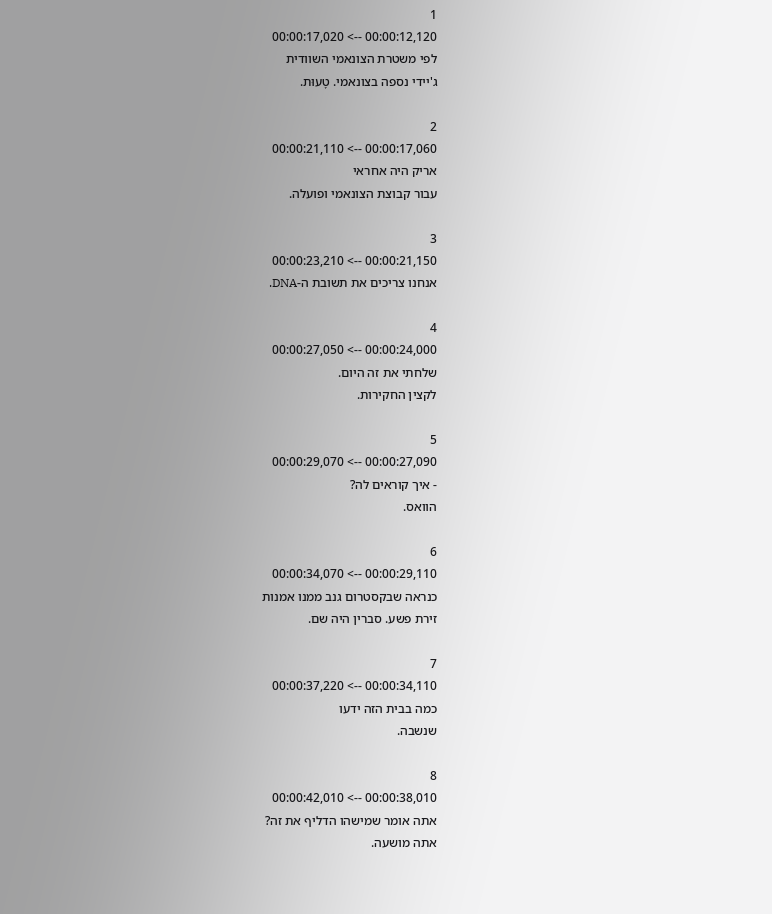1
00:00:12,120 --> 00:00:17,020
לפי משטרת הצונאמי השוודית
ג'יידי נספה בצונאמי. טָעוּת.

2
00:00:17,060 --> 00:00:21,110
אריק היה אחראי
עבור קבוצת הצונאמי ופועלה.

3
00:00:21,150 --> 00:00:23,210
אנחנו צריכים את תשובת ה-DNA.

4
00:00:24,000 --> 00:00:27,050
שלחתי את זה היום.
לקצין החקירות.

5
00:00:27,090 --> 00:00:29,070
- איך קוראים לה?
הוואס.

6
00:00:29,110 --> 00:00:34,070
כנראה שבקסטרום גנב ממנו אמנות
זירת פשע. סברין היה שם.

7
00:00:34,110 --> 00:00:37,220
כמה בבית הזה ידעו
שנשבה.

8
00:00:38,010 --> 00:00:42,010
אתה אומר שמישהו הדליף את זה?
אתה מושעה.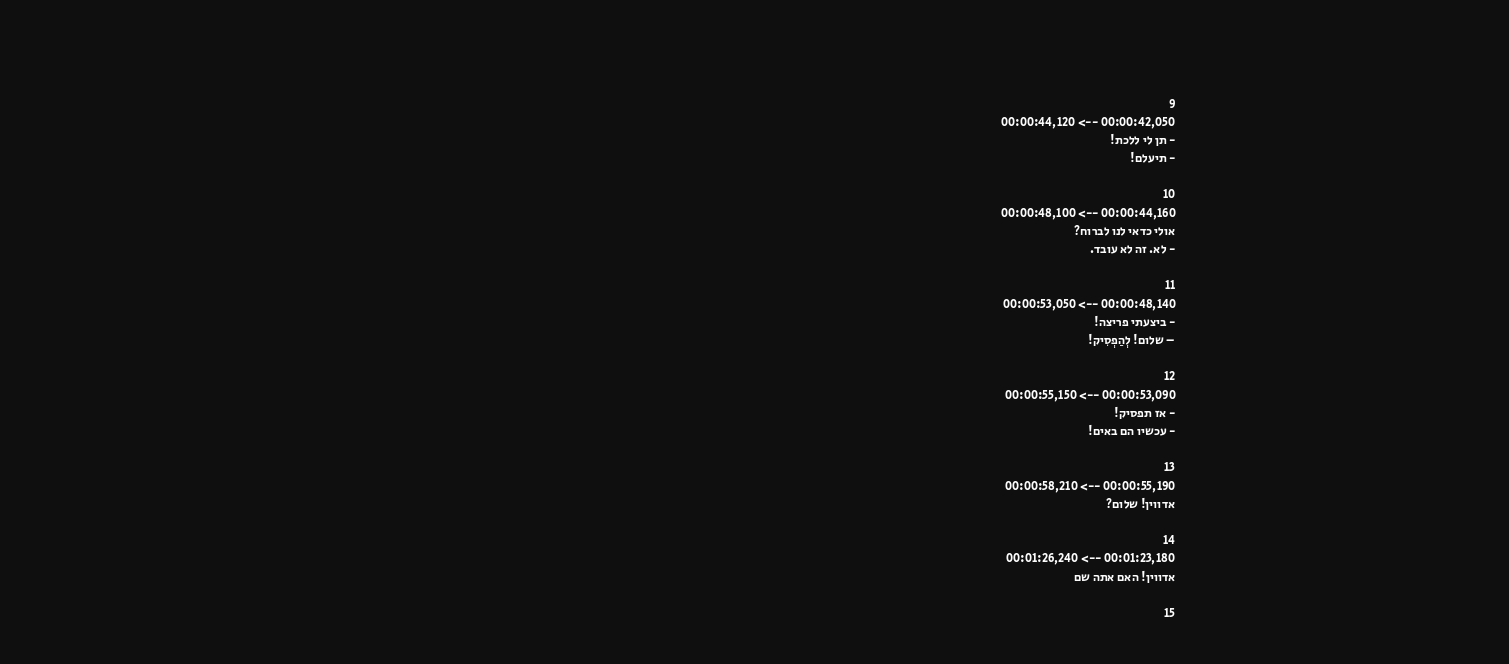9
00:00:42,050 --> 00:00:44,120
- תן לי ללכת!
- תיעלם!

10
00:00:44,160 --> 00:00:48,100
אולי כדאי לנו לברוח?
- לא. זה לא עובד.

11
00:00:48,140 --> 00:00:53,050
- ביצעתי פריצה!
– שלום! לְהַפְסִיק!

12
00:00:53,090 --> 00:00:55,150
- אז תפסיק!
- עכשיו הם באים!

13
00:00:55,190 --> 00:00:58,210
אדווין! שלום?

14
00:01:23,180 --> 00:01:26,240
אדווין! האם אתה שם

15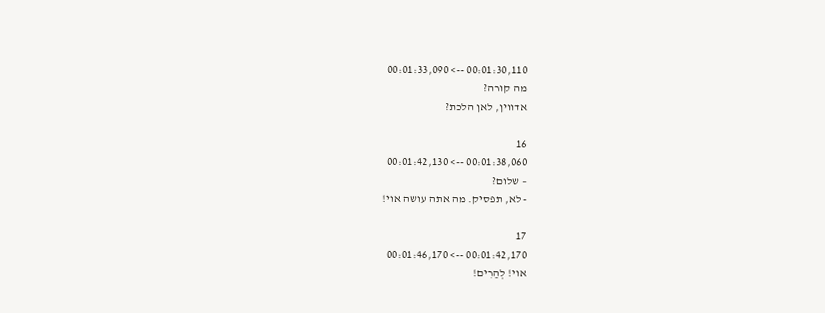00:01:30,110 --> 00:01:33,090
מה קורה?
אדווין, לאן הלכת?

16
00:01:38,060 --> 00:01:42,130
– שלום?
- לא, תפסיק. מה אתה עושה אוי!

17
00:01:42,170 --> 00:01:46,170
אוי! לְהַרִים!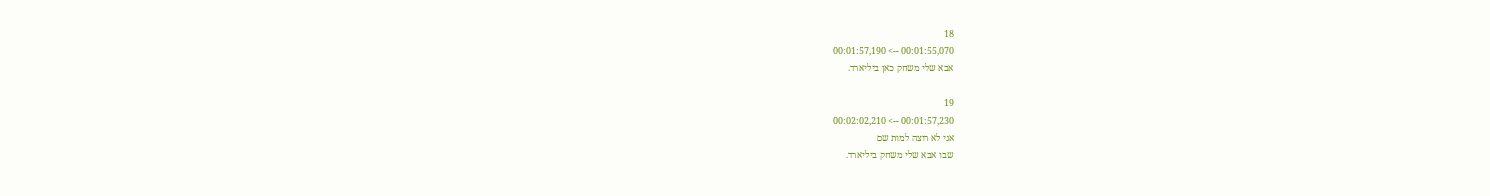18
00:01:55,070 --> 00:01:57,190
אבא שלי משחק כאן ביליארד.

19
00:01:57,230 --> 00:02:02,210
אני לא רוצה למות שם
שבו אבא שלי משחק ביליארד.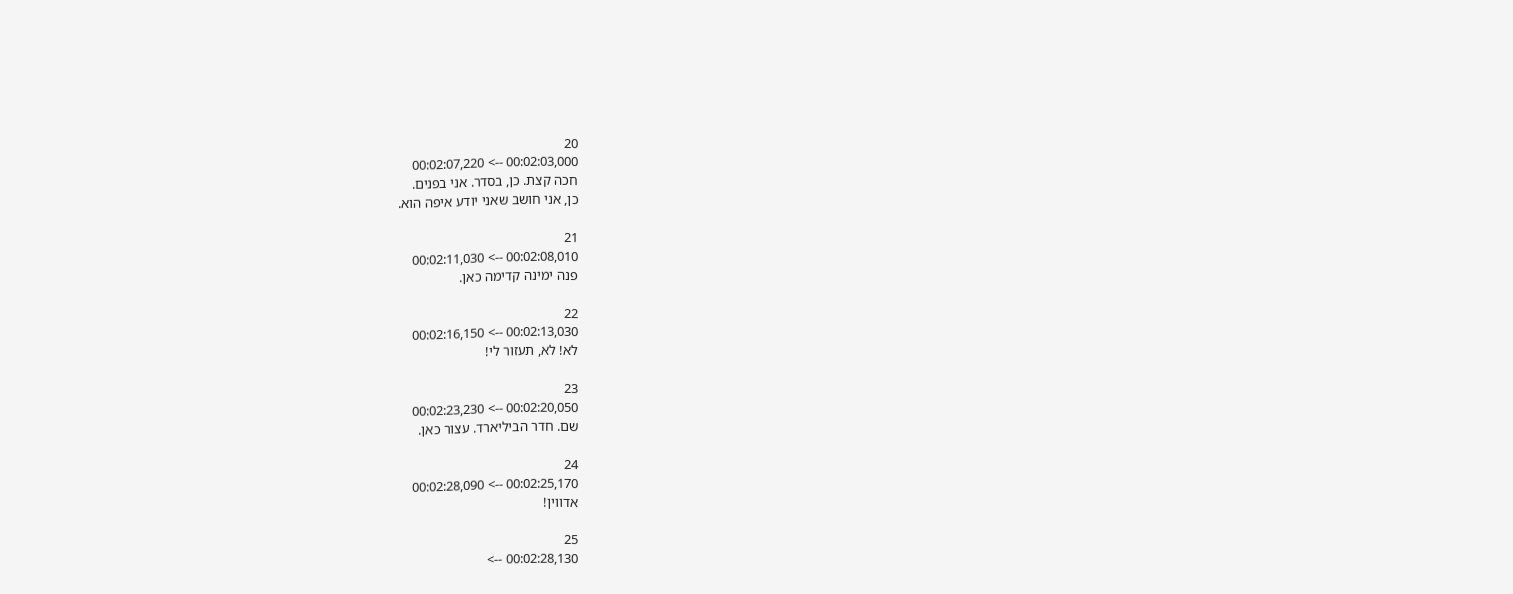20
00:02:03,000 --> 00:02:07,220
חכה קצת. כן, בסדר. אני בפנים.
כן, אני חושב שאני יודע איפה הוא.

21
00:02:08,010 --> 00:02:11,030
פנה ימינה קדימה כאן.

22
00:02:13,030 --> 00:02:16,150
לֹא! לא, תעזור לי!

23
00:02:20,050 --> 00:02:23,230
שם. חדר הביליארד. עצור כאן.

24
00:02:25,170 --> 00:02:28,090
אדווין!

25
00:02:28,130 -->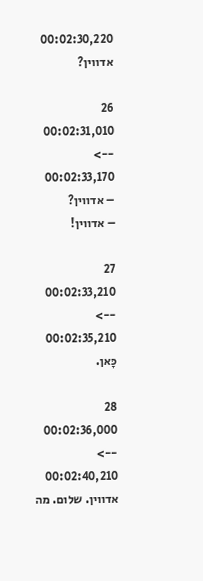00:02:30,220
אדווין?

26
00:02:31,010 --> 00:02:33,170
– אדווין?
– אדווין!

27
00:02:33,210 --> 00:02:35,210
כָּאן.

28
00:02:36,000 --> 00:02:40,210
אדווין. שלום. מה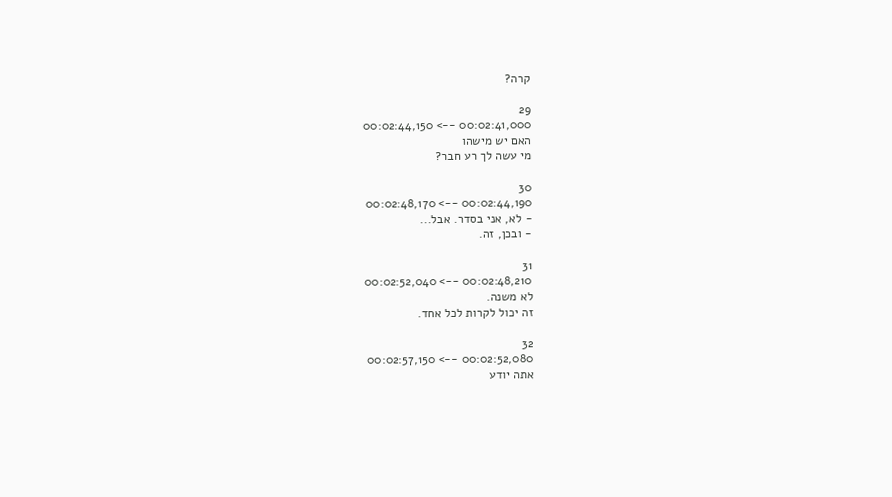קרה?

29
00:02:41,000 --> 00:02:44,150
האם יש מישהו
מי עשה לך רע חבר?

30
00:02:44,190 --> 00:02:48,170
- לא, אני בסדר. אבל...
- ובכן, זה.

31
00:02:48,210 --> 00:02:52,040
לא משנה.
זה יכול לקרות לכל אחד.

32
00:02:52,080 --> 00:02:57,150
אתה יודע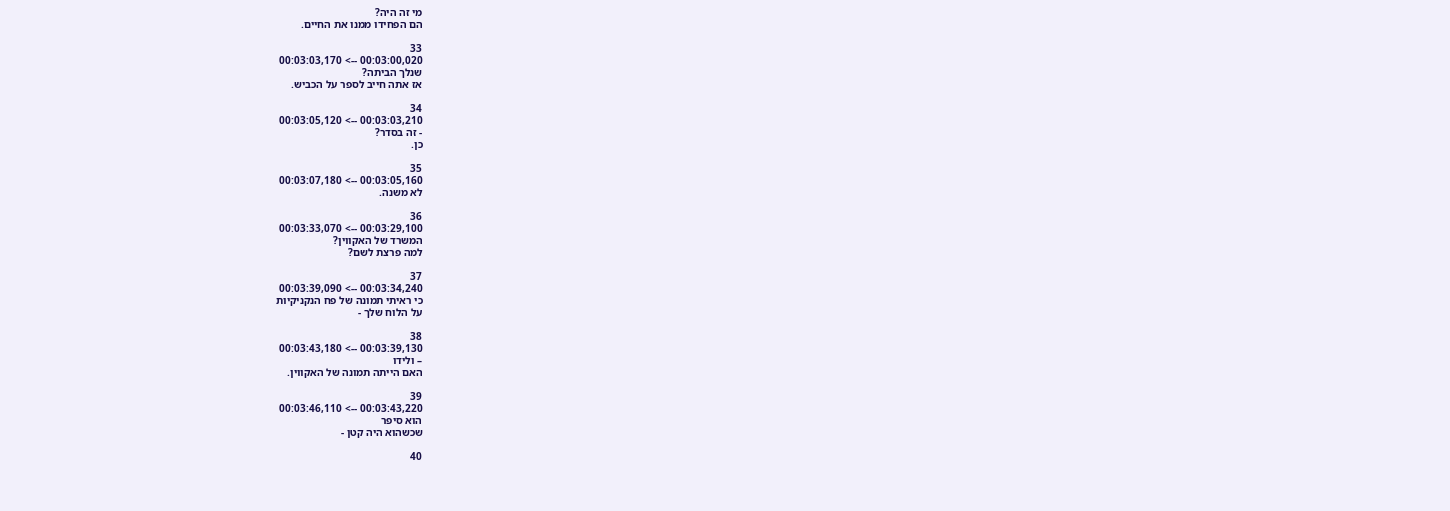מי זה היה?
הם הפחידו ממנו את החיים.

33
00:03:00,020 --> 00:03:03,170
שנלך הביתה?
אז אתה חייב לספר על הכביש.

34
00:03:03,210 --> 00:03:05,120
- זה בסדר?
כן.

35
00:03:05,160 --> 00:03:07,180
לא משנה.

36
00:03:29,100 --> 00:03:33,070
המשרד של האקווין?
למה פרצת לשם?

37
00:03:34,240 --> 00:03:39,090
כי ראיתי תמונה של פח הנקניקיות
על הלוח שלך -

38
00:03:39,130 --> 00:03:43,180
– ולידו
האם הייתה תמונה של האקווין.

39
00:03:43,220 --> 00:03:46,110
הוא סיפר
שכשהוא היה קטן -

40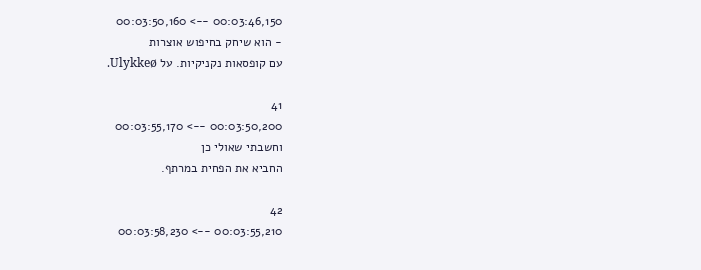00:03:46,150 --> 00:03:50,160
- הוא שיחק בחיפוש אוצרות
עם קופסאות נקניקיות. על Ulykkeø.

41
00:03:50,200 --> 00:03:55,170
וחשבתי שאולי כן
החביא את הפחית במרתף.

42
00:03:55,210 --> 00:03:58,230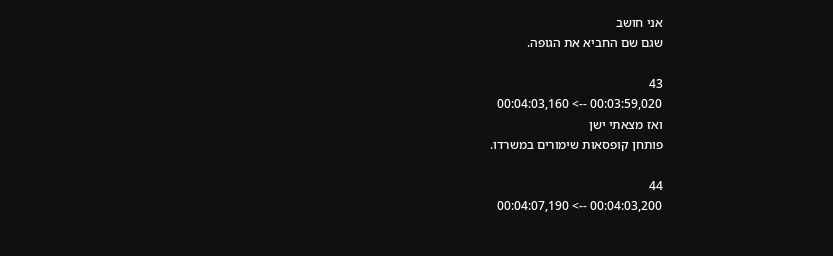אני חושב
שגם שם החביא את הגופה.

43
00:03:59,020 --> 00:04:03,160
ואז מצאתי ישן
פותחן קופסאות שימורים במשרדו.

44
00:04:03,200 --> 00:04:07,190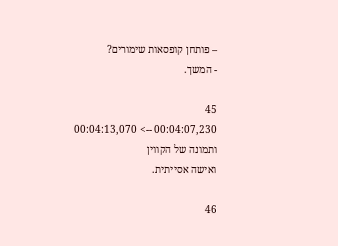– פותחן קופסאות שימורים?
- המשך.

45
00:04:07,230 --> 00:04:13,070
ותמונה של הקווין
ואישה אסייתית.

46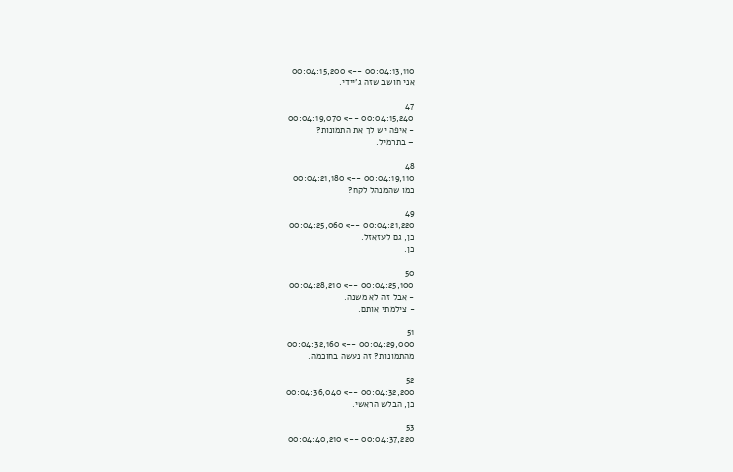00:04:13,110 --> 00:04:15,200
אני חושב שזה ג'יידי.

47
00:04:15,240 --> 00:04:19,070
- איפה יש לך את התמונות?
– בתרמיל.

48
00:04:19,110 --> 00:04:21,180
כמו שהמנהל לקח?

49
00:04:21,220 --> 00:04:25,060
כן, גם לעזאזל.
כן.

50
00:04:25,100 --> 00:04:28,210
- אבל זה לא משנה.
- צילמתי אותם.

51
00:04:29,000 --> 00:04:32,160
מהתמונות? זה נעשה בחוכמה.

52
00:04:32,200 --> 00:04:36,040
כן, הבלש הראשי.

53
00:04:37,220 --> 00:04:40,210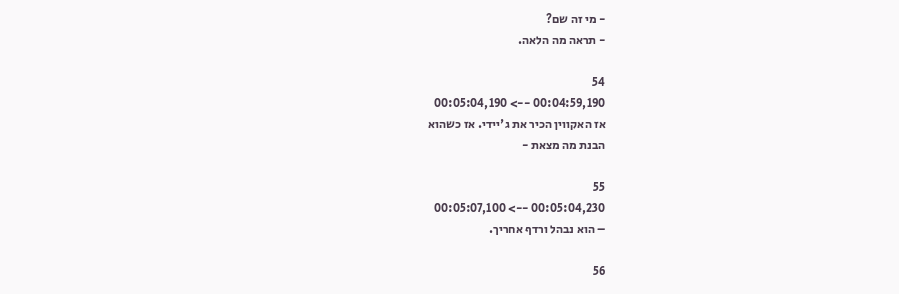- מי זה שם?
- תראה מה הלאה.

54
00:04:59,190 --> 00:05:04,190
אז האקווין הכיר את ג'יידי. אז כשהוא
הבנת מה מצאת -

55
00:05:04,230 --> 00:05:07,100
– הוא נבהל ורדף אחריך.

56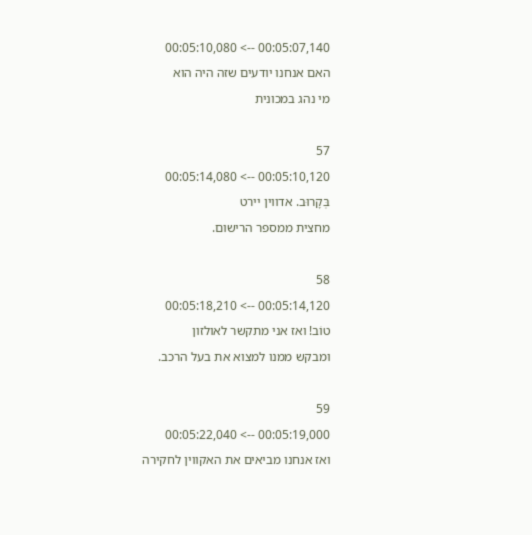00:05:07,140 --> 00:05:10,080
האם אנחנו יודעים שזה היה הוא
מי נהג במכונית

57
00:05:10,120 --> 00:05:14,080
בְּקָרוּב. אדווין יירט
מחצית ממספר הרישום.

58
00:05:14,120 --> 00:05:18,210
טוֹב! ואז אני מתקשר לאולזון
ומבקש ממנו למצוא את בעל הרכב.

59
00:05:19,000 --> 00:05:22,040
ואז אנחנו מביאים את האקווין לחקירה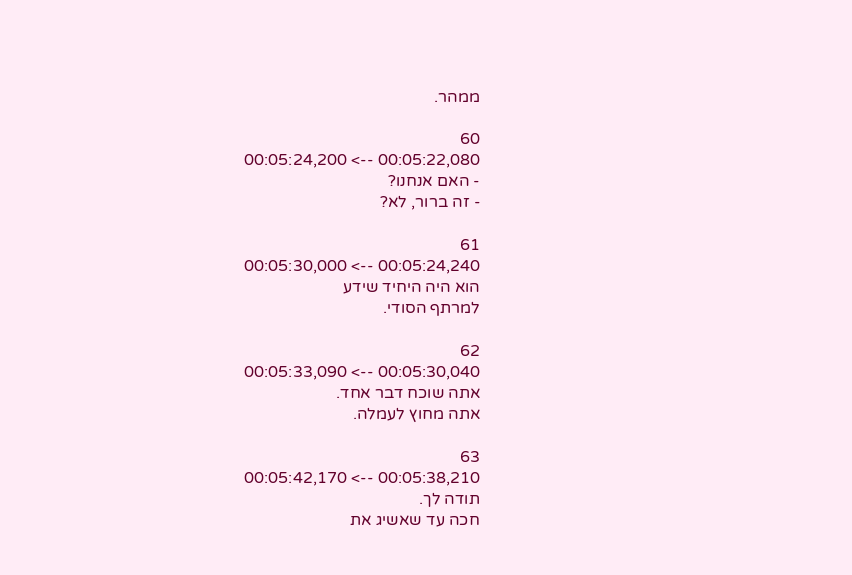ממהר.

60
00:05:22,080 --> 00:05:24,200
- האם אנחנו?
- זה ברור, לא?

61
00:05:24,240 --> 00:05:30,000
הוא היה היחיד שידע
למרתף הסודי.

62
00:05:30,040 --> 00:05:33,090
אתה שוכח דבר אחד.
אתה מחוץ לעמלה.

63
00:05:38,210 --> 00:05:42,170
תודה לך.
חכה עד שאשיג את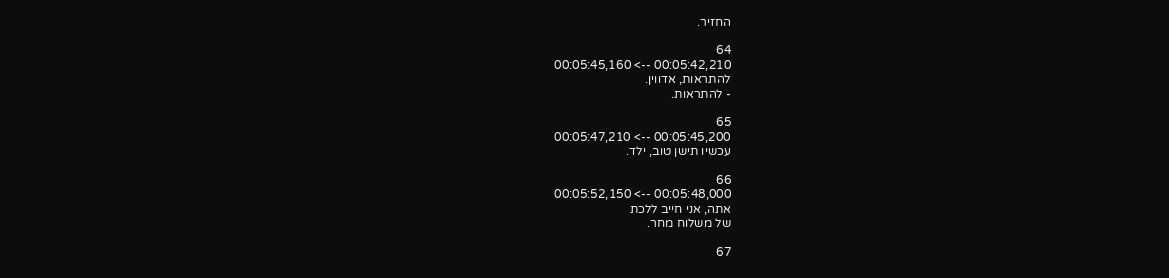החזיר.

64
00:05:42,210 --> 00:05:45,160
להתראות, אדווין.
- להתראות.

65
00:05:45,200 --> 00:05:47,210
עכשיו תישן טוב, ילד.

66
00:05:48,000 --> 00:05:52,150
אתה, אני חייב ללכת
של משלוח מחר.

67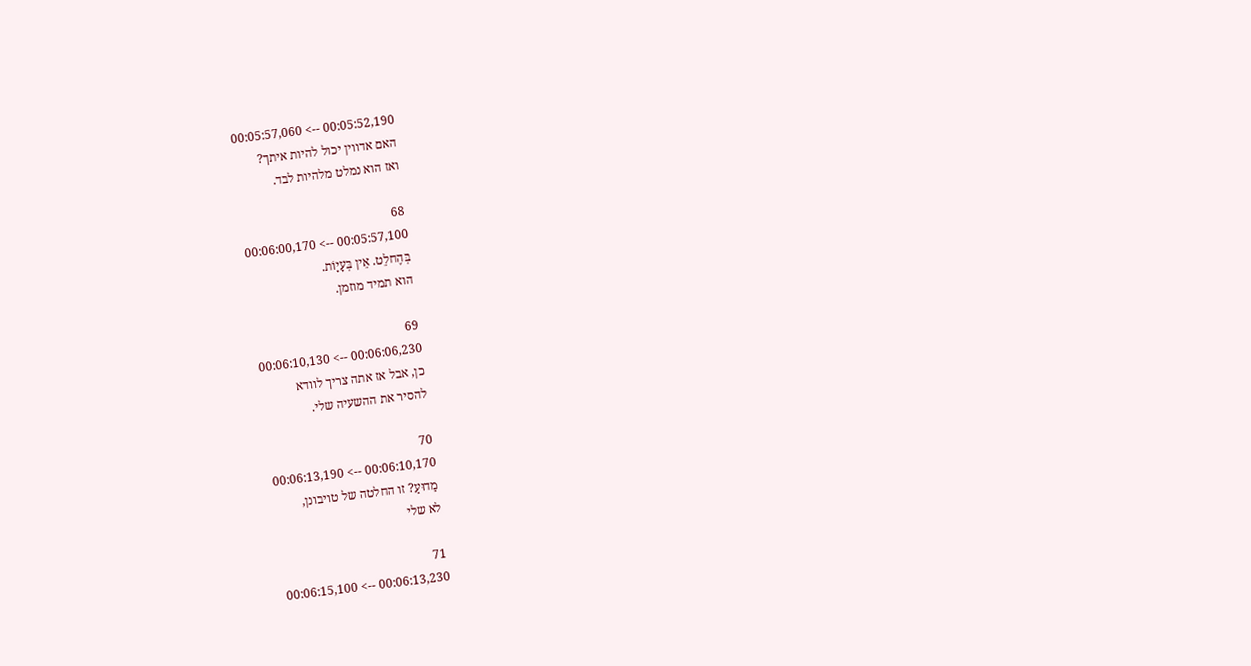00:05:52,190 --> 00:05:57,060
האם אדווין יכול להיות איתך?
ואז הוא נמלט מלהיות לבד.

68
00:05:57,100 --> 00:06:00,170
בְּהֶחלֵט. אֵין בְּעָיָוֹת.
הוא תמיד מוזמן.

69
00:06:06,230 --> 00:06:10,130
כן, אבל אז אתה צריך לוודא
להסיר את ההשעיה שלי.

70
00:06:10,170 --> 00:06:13,190
מַדוּעַ? זו החלטה של טויבונן,
לא שלי

71
00:06:13,230 --> 00:06:15,100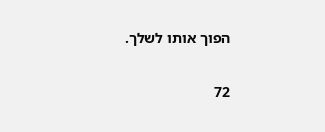הפוך אותו לשלך.

72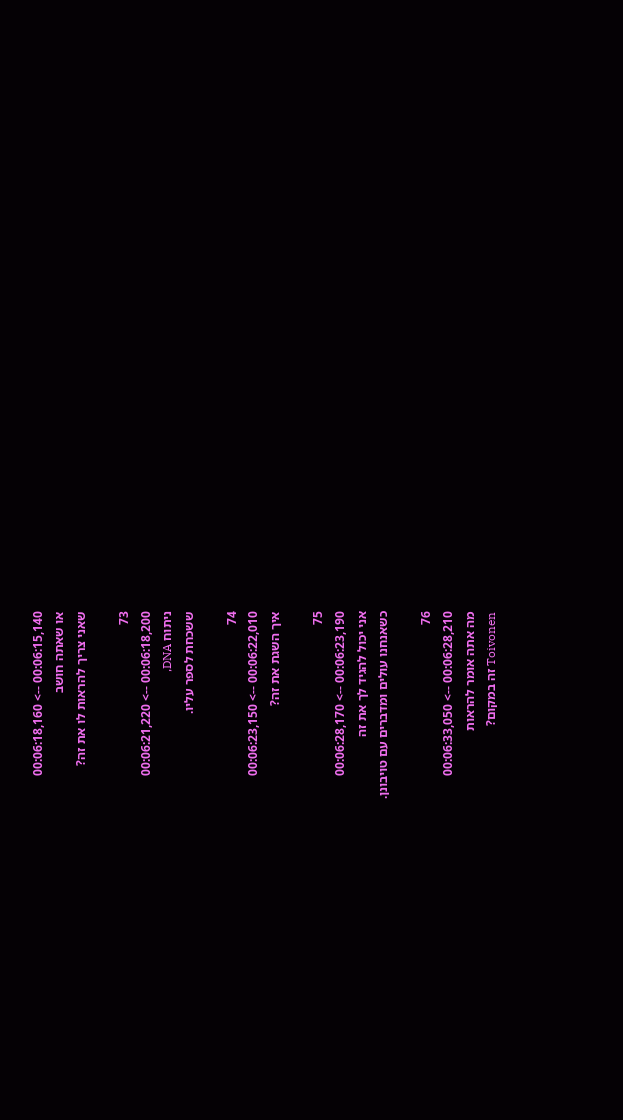00:06:15,140 --> 00:06:18,160
או שאתה חושב
שאני צריך להראות לו את זה?

73
00:06:18,200 --> 00:06:21,220
ניתוח DNA,
ששכחת לספר עליו.

74
00:06:22,010 --> 00:06:23,150
איך השגת את זה?

75
00:06:23,190 --> 00:06:28,170
אני יכול להגיד לך את זה
כשאנחנו עולים ומדברים עם טויבונן.

76
00:06:28,210 --> 00:06:33,050
מה אתה אומר להראות
Toivonen זה במקום?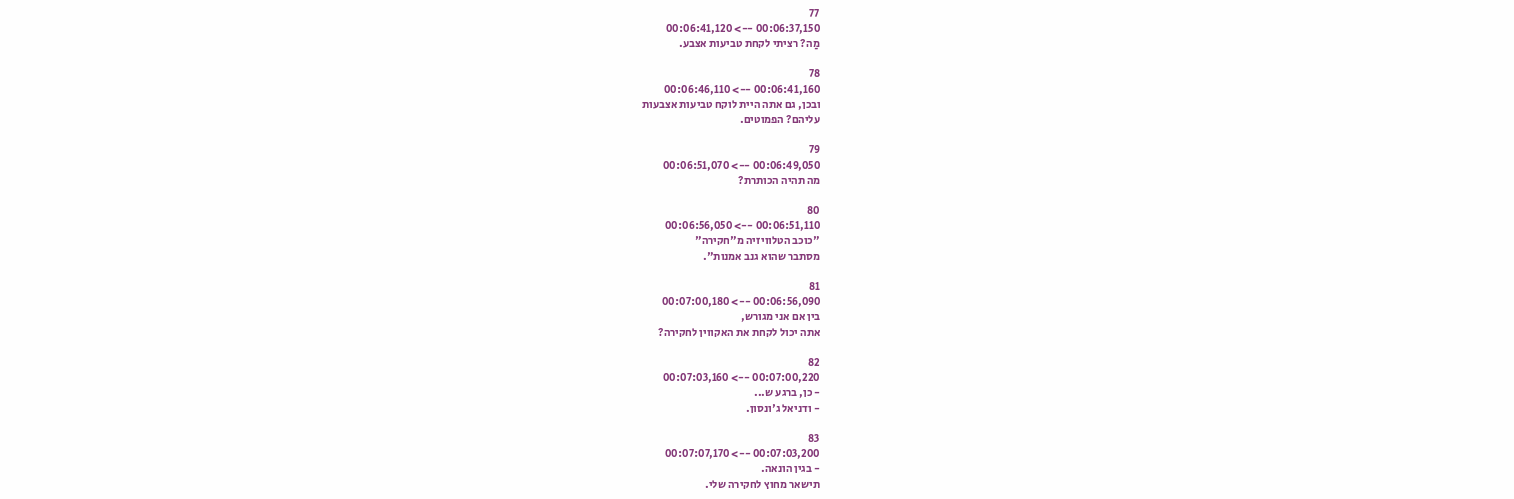77
00:06:37,150 --> 00:06:41,120
מַה? רציתי לקחת טביעות אצבע.

78
00:06:41,160 --> 00:06:46,110
ובכן, גם אתה היית לוקח טביעות אצבעות
עליהם? הפמוטים.

79
00:06:49,050 --> 00:06:51,070
מה תהיה הכותרת?

80
00:06:51,110 --> 00:06:56,050
"כוכב הטלוויזיה מ"חקירה"
מסתבר שהוא גנב אמנות".

81
00:06:56,090 --> 00:07:00,180
בין אם אני מגורש,
אתה יכול לקחת את האקווין לחקירה?

82
00:07:00,220 --> 00:07:03,160
- כן, ברגע ש...
- ודניאל ג'ונסון.

83
00:07:03,200 --> 00:07:07,170
- בגין הונאה.
תישאר מחוץ לחקירה שלי.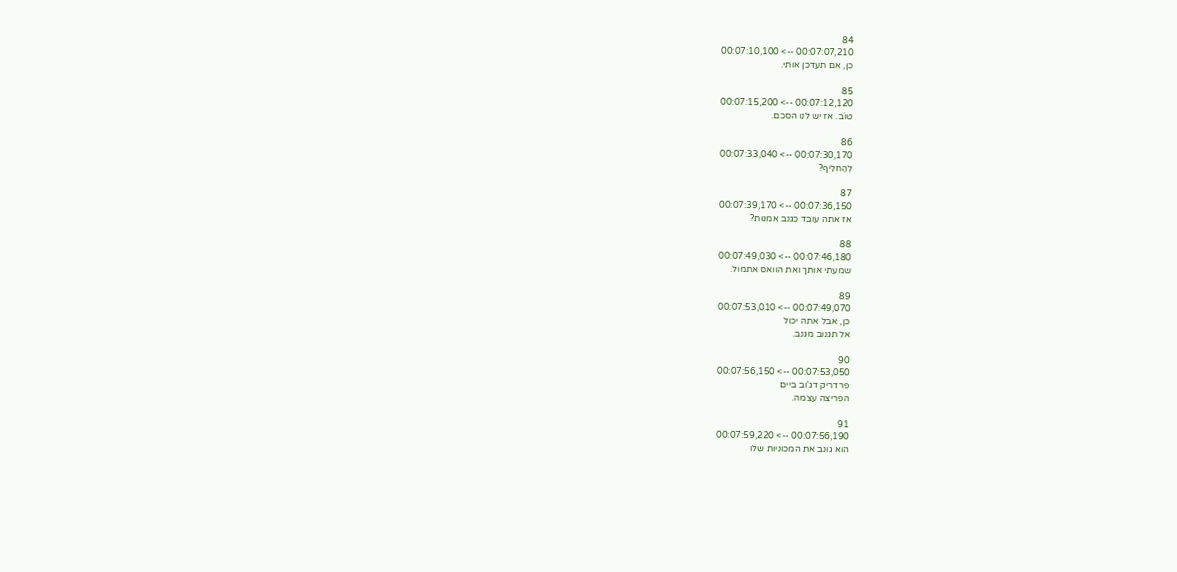84
00:07:07,210 --> 00:07:10,100
כן, אם תעדכן אותי.

85
00:07:12,120 --> 00:07:15,200
טוֹב. אז יש לנו הסכם.

86
00:07:30,170 --> 00:07:33,040
לְהַחלִיף?

87
00:07:36,150 --> 00:07:39,170
אז אתה עובד כגנב אמנות?

88
00:07:46,180 --> 00:07:49,030
שמעתי אותך ואת הוואס אתמול.

89
00:07:49,070 --> 00:07:53,010
כן, אבל אתה יכול
אל תגנוב מגנב.

90
00:07:53,050 --> 00:07:56,150
פרדריק דג'וב ביים
הפריצה עצמה.

91
00:07:56,190 --> 00:07:59,220
הוא גונב את המכוניות שלו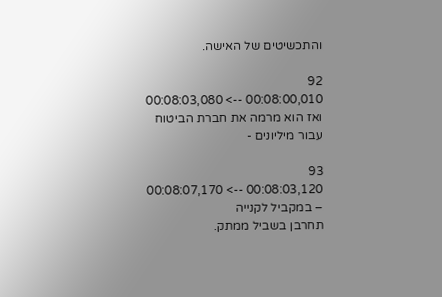והתכשיטים של האישה.

92
00:08:00,010 --> 00:08:03,080
ואז הוא מרמה את חברת הביטוח
עבור מיליונים -

93
00:08:03,120 --> 00:08:07,170
– במקביל לקנייה
תחרבן בשביל ממתק.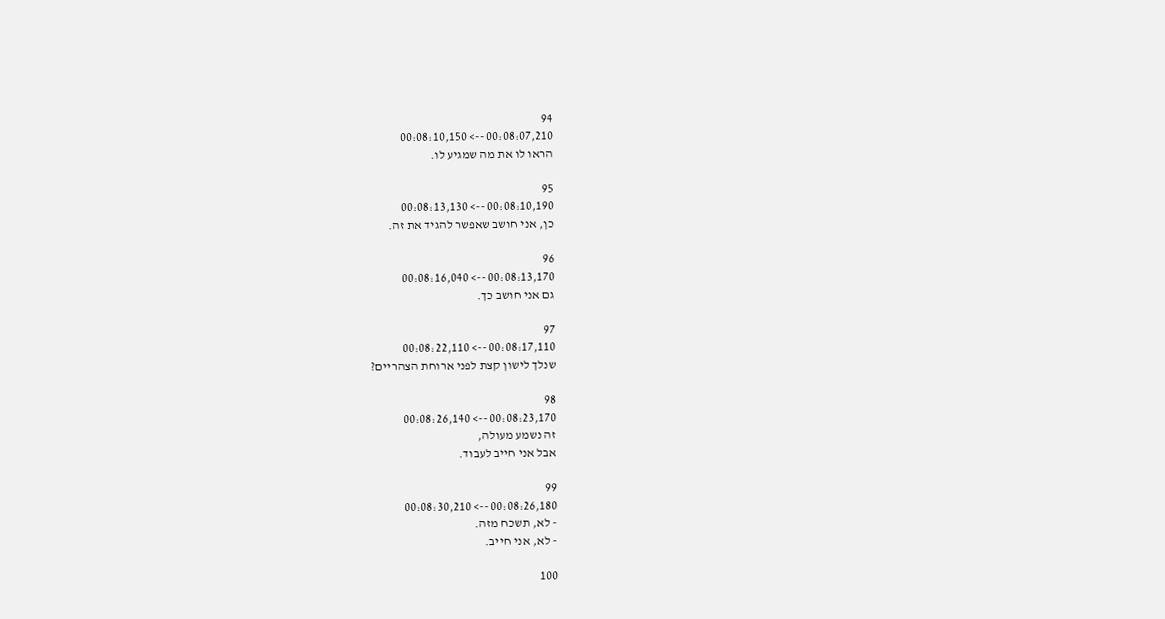94
00:08:07,210 --> 00:08:10,150
הראו לו את מה שמגיע לו.

95
00:08:10,190 --> 00:08:13,130
כן, אני חושב שאפשר להגיד את זה.

96
00:08:13,170 --> 00:08:16,040
גם אני חושב כך.

97
00:08:17,110 --> 00:08:22,110
שנלך לישון קצת לפני ארוחת הצהריים?

98
00:08:23,170 --> 00:08:26,140
זה נשמע מעולה,
אבל אני חייב לעבוד.

99
00:08:26,180 --> 00:08:30,210
- לא, תשכח מזה.
- לא, אני חייב.

100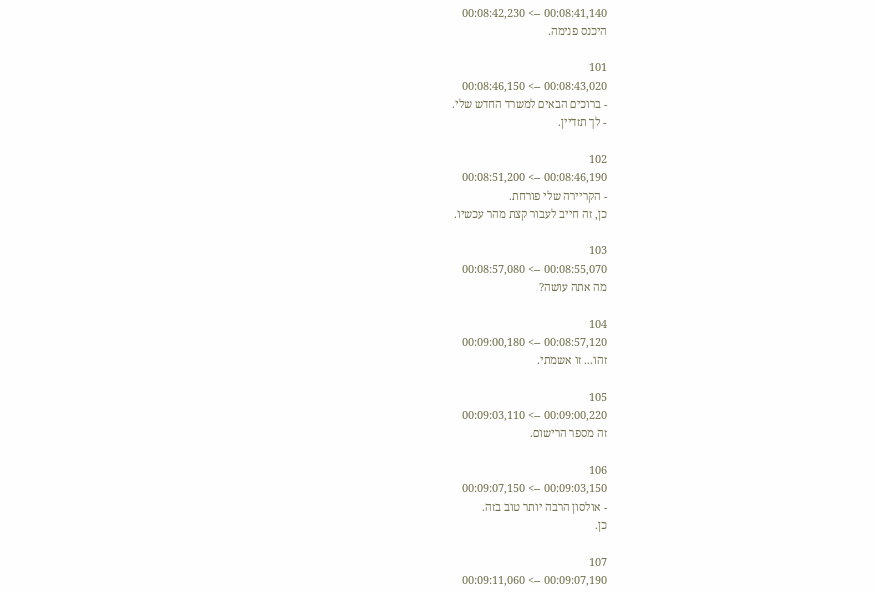00:08:41,140 --> 00:08:42,230
היכנס פנימה.

101
00:08:43,020 --> 00:08:46,150
- ברוכים הבאים למשרד החדש שלי.
- לך תזדיין.

102
00:08:46,190 --> 00:08:51,200
- הקריירה שלי פורחת.
כן, זה חייב לעבור קצת מהר עכשיו.

103
00:08:55,070 --> 00:08:57,080
מה אתה עושה?

104
00:08:57,120 --> 00:09:00,180
זהו... זו אשמתי.

105
00:09:00,220 --> 00:09:03,110
זה מספר הרישום.

106
00:09:03,150 --> 00:09:07,150
- אולסון הרבה יותר טוב בזה.
כן.

107
00:09:07,190 --> 00:09:11,060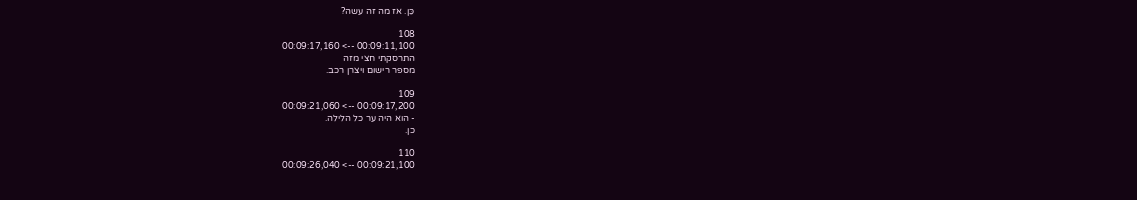כֵּן. אז מה זה עשה?

108
00:09:11,100 --> 00:09:17,160
התרסקתי חצי מזה
מספר רישום ויצרן רכב.

109
00:09:17,200 --> 00:09:21,060
- הוא היה ער כל הלילה.
כן.

110
00:09:21,100 --> 00:09:26,040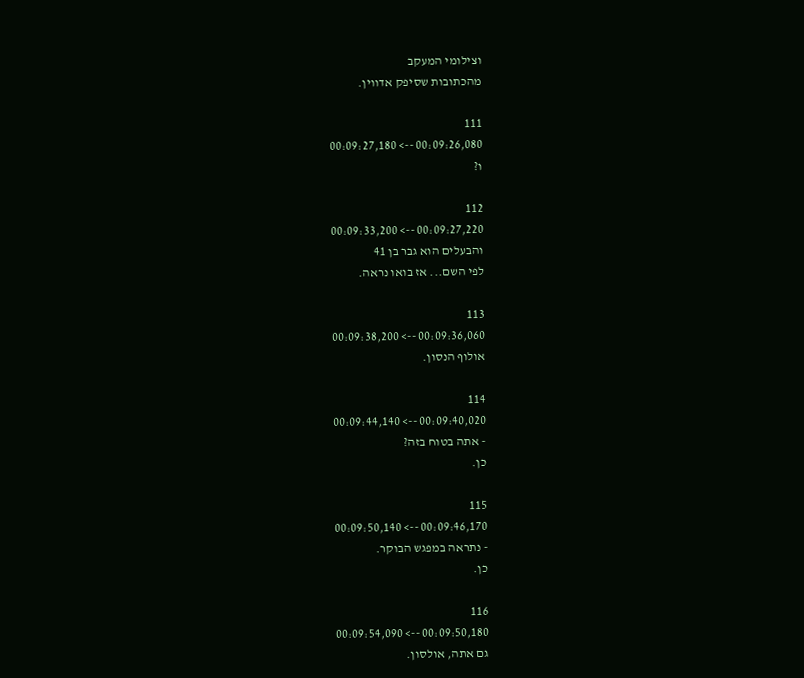וצילומי המעקב
מהכתובות שסיפק אדווין.

111
00:09:26,080 --> 00:09:27,180
ו?

112
00:09:27,220 --> 00:09:33,200
והבעלים הוא גבר בן 41
לפי השם... אז בואו נראה.

113
00:09:36,060 --> 00:09:38,200
אולוף הנסון.

114
00:09:40,020 --> 00:09:44,140
- אתה בטוח בזה?
כן.

115
00:09:46,170 --> 00:09:50,140
- נתראה במפגש הבוקר.
כן.

116
00:09:50,180 --> 00:09:54,090
גם אתה, אולסון.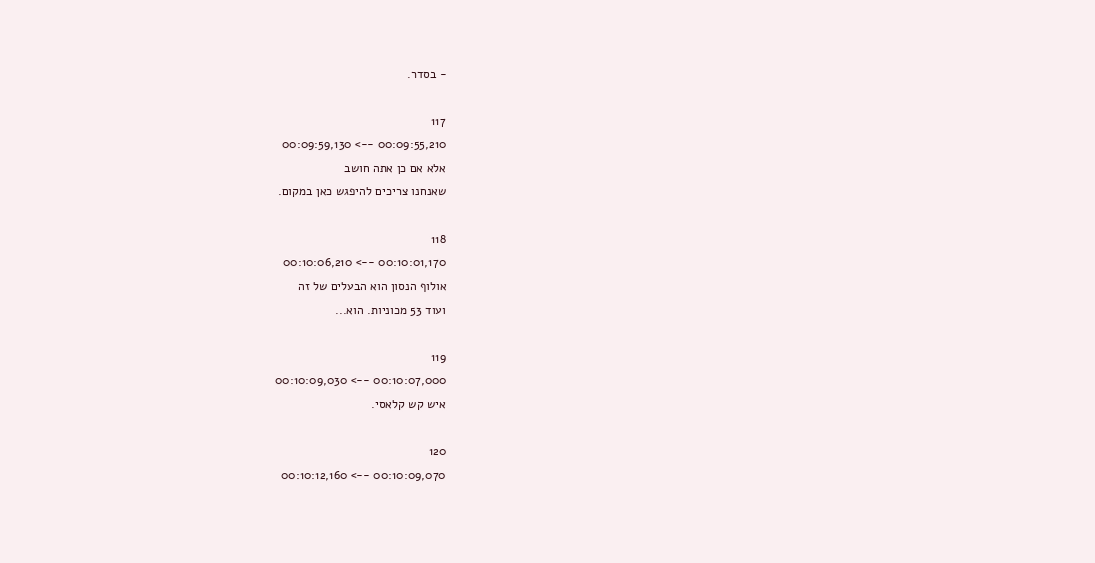- בסדר.

117
00:09:55,210 --> 00:09:59,130
אלא אם כן אתה חושב
שאנחנו צריכים להיפגש כאן במקום.

118
00:10:01,170 --> 00:10:06,210
אולוף הנסון הוא הבעלים של זה
ועוד 53 מכוניות. הוא...

119
00:10:07,000 --> 00:10:09,030
איש קש קלאסי.

120
00:10:09,070 --> 00:10:12,160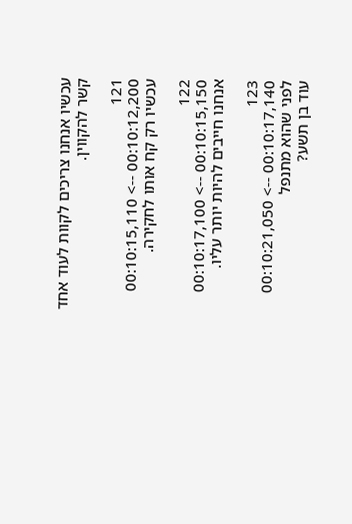עכשיו אנחנו צריכים לקוות לעוד אחד
קשר להקווין.

121
00:10:12,200 --> 00:10:15,110
עכשיו רק קח אותו לחקירה.

122
00:10:15,150 --> 00:10:17,100
אנחנו חייבים להיות יותר עליו.

123
00:10:17,140 --> 00:10:21,050
לפני שהוא מתנפל
עוד בן תשע?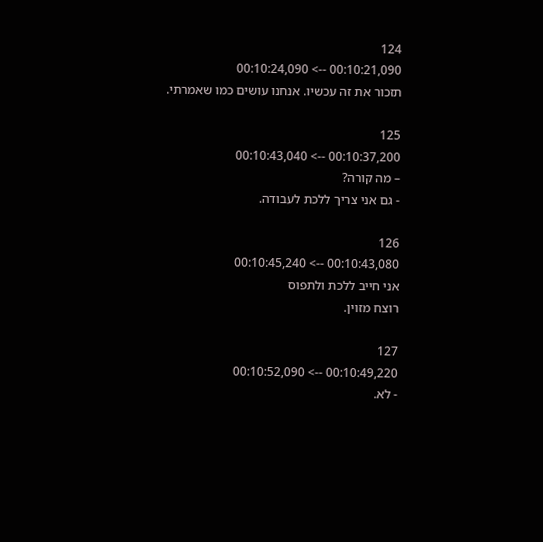124
00:10:21,090 --> 00:10:24,090
תזכור את זה עכשיו. אנחנו עושים כמו שאמרתי.

125
00:10:37,200 --> 00:10:43,040
– מה קורה?
- גם אני צריך ללכת לעבודה.

126
00:10:43,080 --> 00:10:45,240
אני חייב ללכת ולתפוס
רוצח מזוין.

127
00:10:49,220 --> 00:10:52,090
- לא.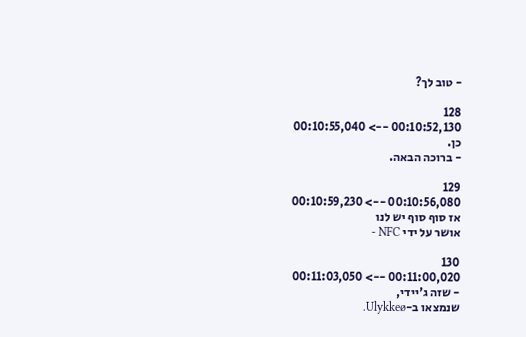- טוב לך?

128
00:10:52,130 --> 00:10:55,040
כן.
- ברוכה הבאה.

129
00:10:56,080 --> 00:10:59,230
אז סוף סוף יש לנו
אושר על ידי NFC -

130
00:11:00,020 --> 00:11:03,050
- שזה ג'יידי,
שנמצאו ב-Ulykkeø.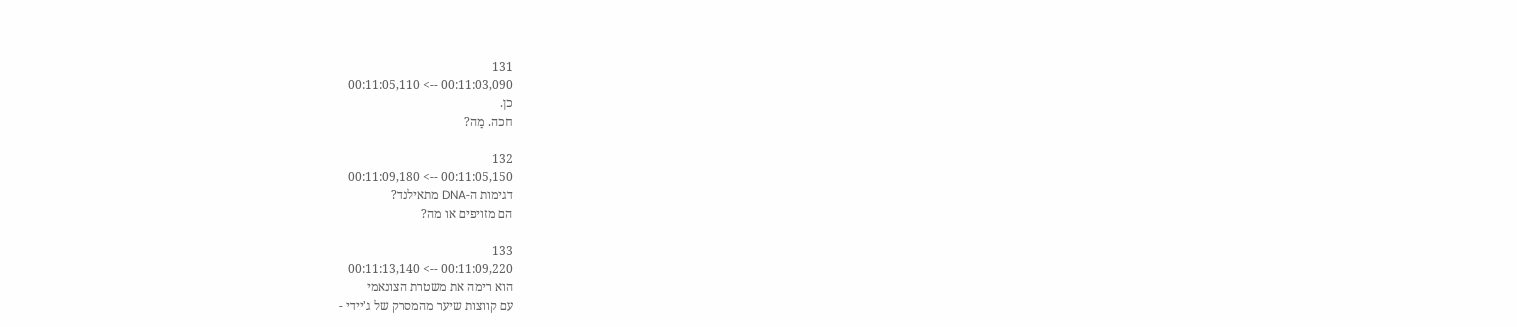131
00:11:03,090 --> 00:11:05,110
כן.
חכה. מַה?

132
00:11:05,150 --> 00:11:09,180
דגימות ה-DNA מתאילנד?
הם מזויפים או מה?

133
00:11:09,220 --> 00:11:13,140
הוא רימה את משטרת הצונאמי
עם קווצות שיער מהמסרק של ג'יידי -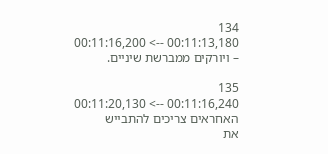134
00:11:13,180 --> 00:11:16,200
– ויורקים ממברשת שיניים.

135
00:11:16,240 --> 00:11:20,130
האחראים צריכים להתבייש
את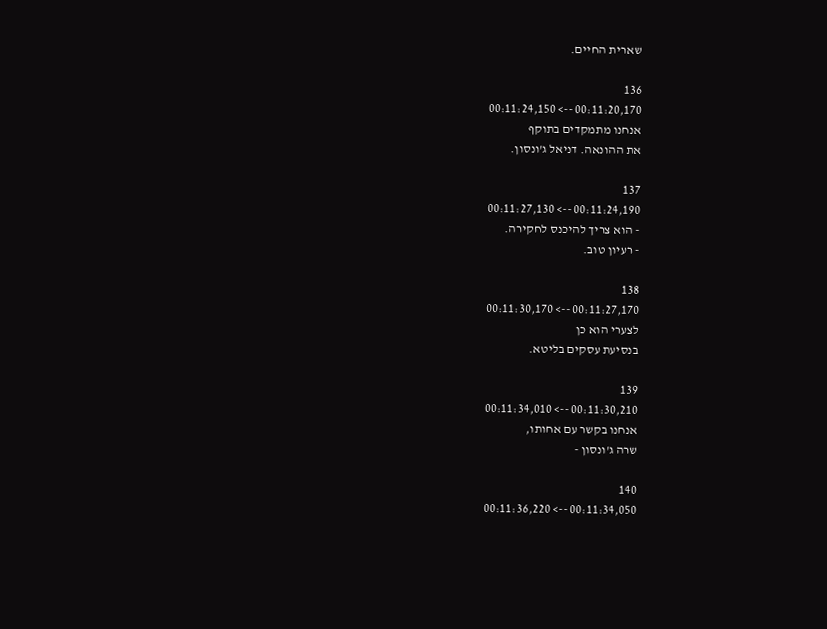שארית החיים.

136
00:11:20,170 --> 00:11:24,150
אנחנו מתמקדים בתוקף
את ההונאה. דניאל ג'ונסון.

137
00:11:24,190 --> 00:11:27,130
- הוא צריך להיכנס לחקירה.
- רעיון טוב.

138
00:11:27,170 --> 00:11:30,170
לצערי הוא כן
בנסיעת עסקים בליטא.

139
00:11:30,210 --> 00:11:34,010
אנחנו בקשר עם אחותו,
שרה ג'ונסון -

140
00:11:34,050 --> 00:11:36,220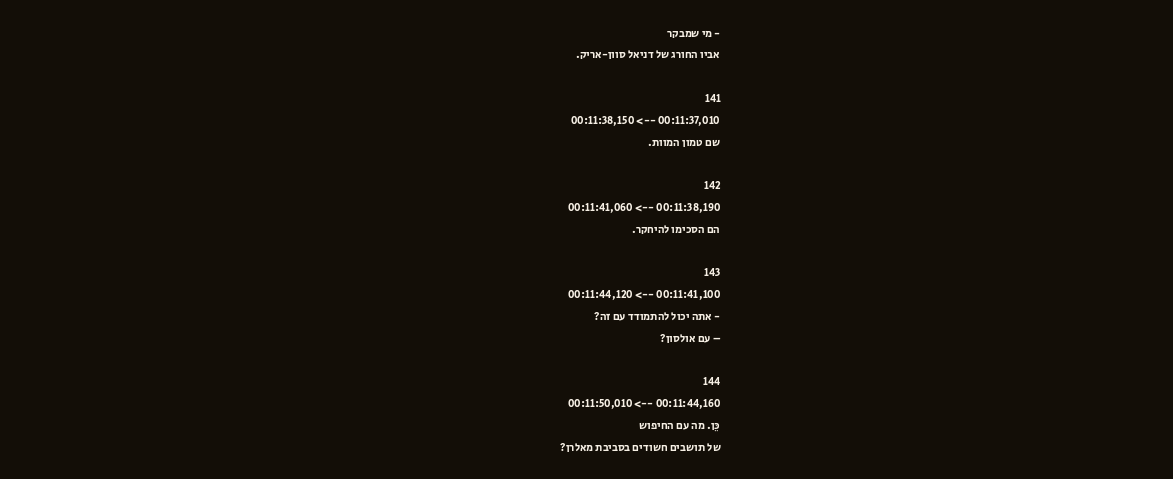- מי שמבקר
אביו החורג של דניאל סוון-אריק.

141
00:11:37,010 --> 00:11:38,150
שם טמון המוות.

142
00:11:38,190 --> 00:11:41,060
הם הסכימו להיחקר.

143
00:11:41,100 --> 00:11:44,120
- אתה יכול להתמודד עם זה?
– עם אולסון?

144
00:11:44,160 --> 00:11:50,010
כֵּן. מה עם החיפוש
של תושבים חשודים בסביבת מאלרן?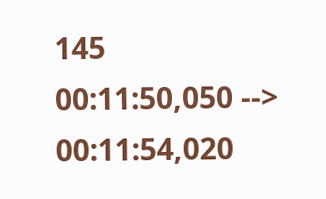145
00:11:50,050 --> 00:11:54,020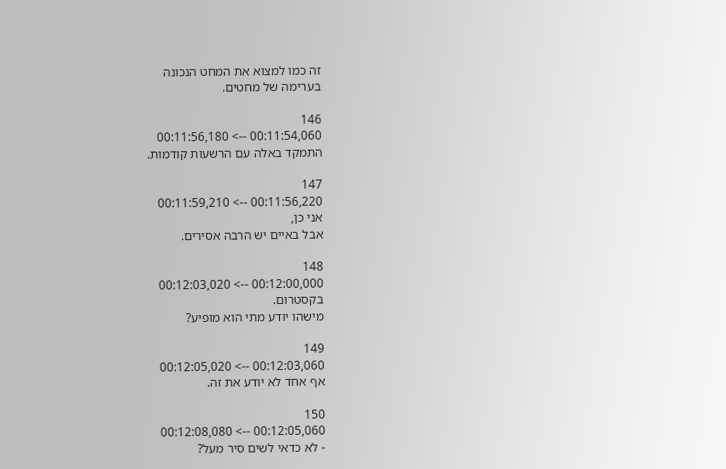זה כמו למצוא את המחט הנכונה
בערימה של מחטים.

146
00:11:54,060 --> 00:11:56,180
התמקד באלה עם הרשעות קודמות.

147
00:11:56,220 --> 00:11:59,210
אני כן,
אבל באיים יש הרבה אסירים.

148
00:12:00,000 --> 00:12:03,020
בקסטרום.
מישהו יודע מתי הוא מופיע?

149
00:12:03,060 --> 00:12:05,020
אף אחד לא יודע את זה.

150
00:12:05,060 --> 00:12:08,080
- לא כדאי לשים סיר מעל?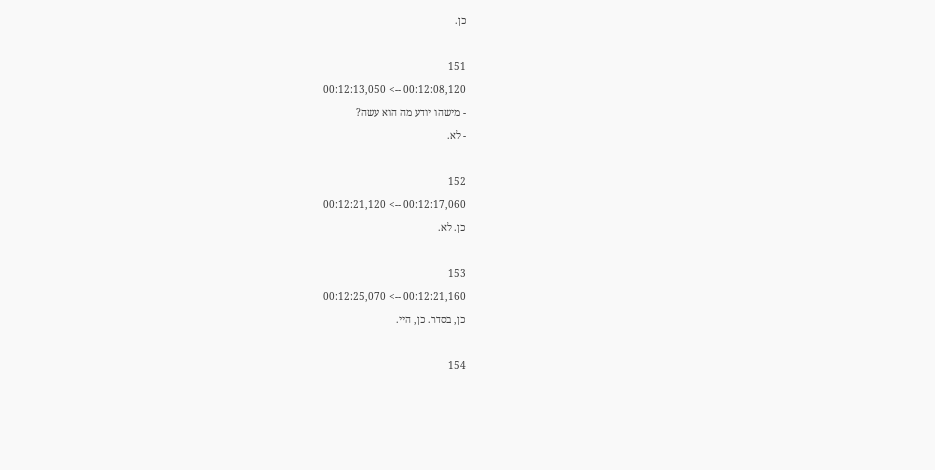כן.

151
00:12:08,120 --> 00:12:13,050
- מישהו יודע מה הוא עשה?
- לא.

152
00:12:17,060 --> 00:12:21,120
כן. לא.

153
00:12:21,160 --> 00:12:25,070
כן, בסדר. כן, היי.

154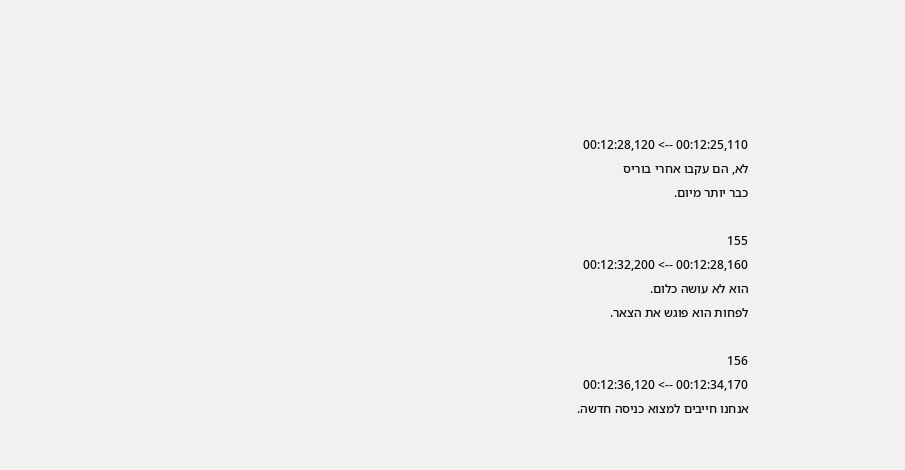00:12:25,110 --> 00:12:28,120
לא, הם עקבו אחרי בוריס
כבר יותר מיום.

155
00:12:28,160 --> 00:12:32,200
הוא לא עושה כלום.
לפחות הוא פוגש את הצאר.

156
00:12:34,170 --> 00:12:36,120
אנחנו חייבים למצוא כניסה חדשה.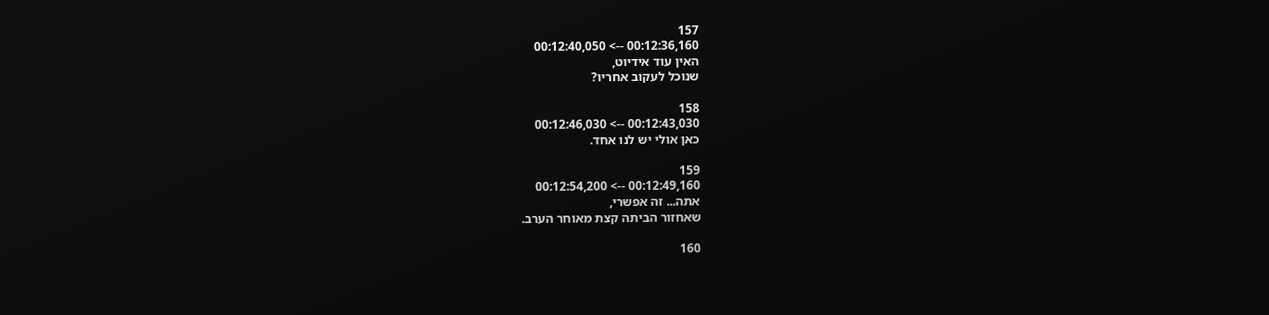157
00:12:36,160 --> 00:12:40,050
האין עוד אידיוט,
שנוכל לעקוב אחריו?

158
00:12:43,030 --> 00:12:46,030
כאן אולי יש לנו אחד.

159
00:12:49,160 --> 00:12:54,200
אתה... זה אפשרי,
שאחזור הביתה קצת מאוחר הערב.

160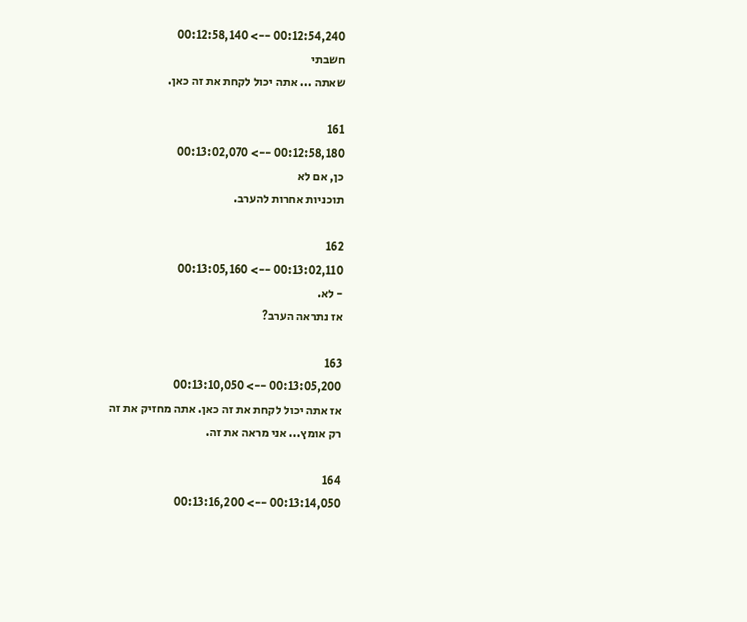00:12:54,240 --> 00:12:58,140
חשבתי
שאתה ... אתה יכול לקחת את זה כאן.

161
00:12:58,180 --> 00:13:02,070
כן, אם לא
תוכניות אחרות להערב.

162
00:13:02,110 --> 00:13:05,160
- לא.
אז נתראה הערב?

163
00:13:05,200 --> 00:13:10,050
אז אתה יכול לקחת את זה כאן. אתה מחזיק את זה
רק אומץ... אני מראה את זה.

164
00:13:14,050 --> 00:13:16,200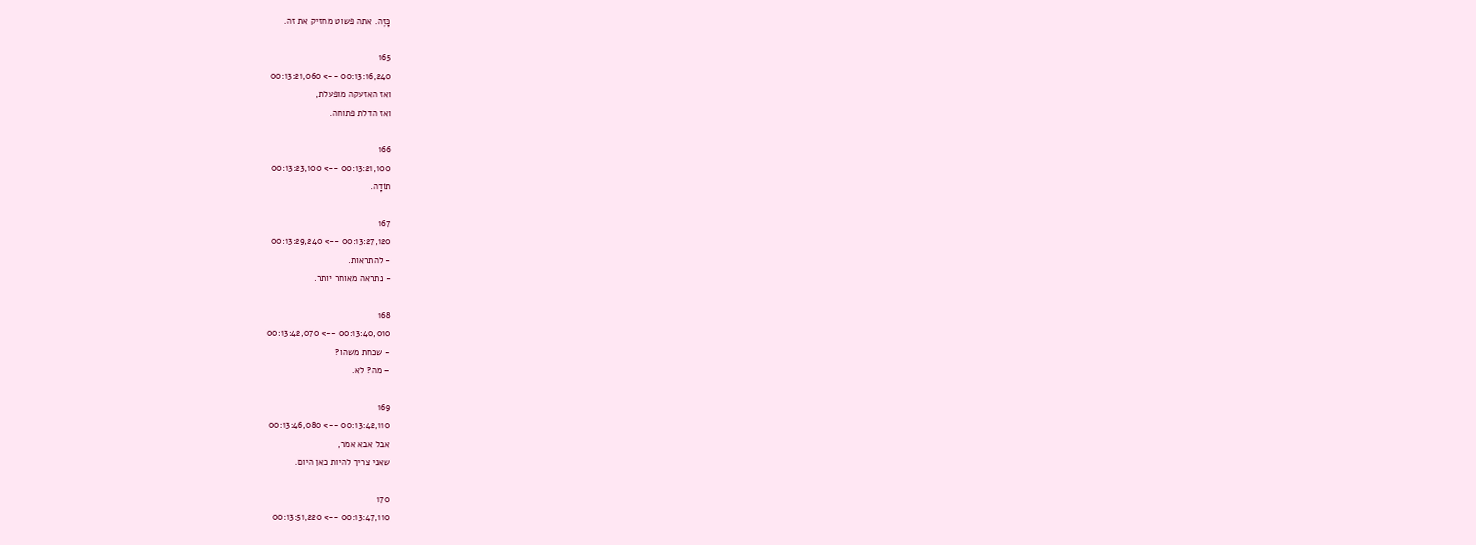כָּזֶה. אתה פשוט מחזיק את זה.

165
00:13:16,240 --> 00:13:21,060
ואז האזעקה מופעלת,
ואז הדלת פתוחה.

166
00:13:21,100 --> 00:13:23,100
תוֹדָה.

167
00:13:27,120 --> 00:13:29,240
- להתראות.
- נתראה מאוחר יותר.

168
00:13:40,010 --> 00:13:42,070
- שכחת משהו?
– מה? לא.

169
00:13:42,110 --> 00:13:46,080
אבל אבא אמר,
שאני צריך להיות כאן היום.

170
00:13:47,110 --> 00:13:51,220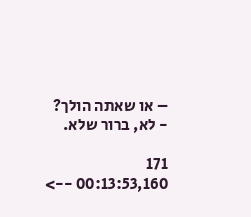– או שאתה הולך?
- לא, ברור שלא.

171
00:13:53,160 -->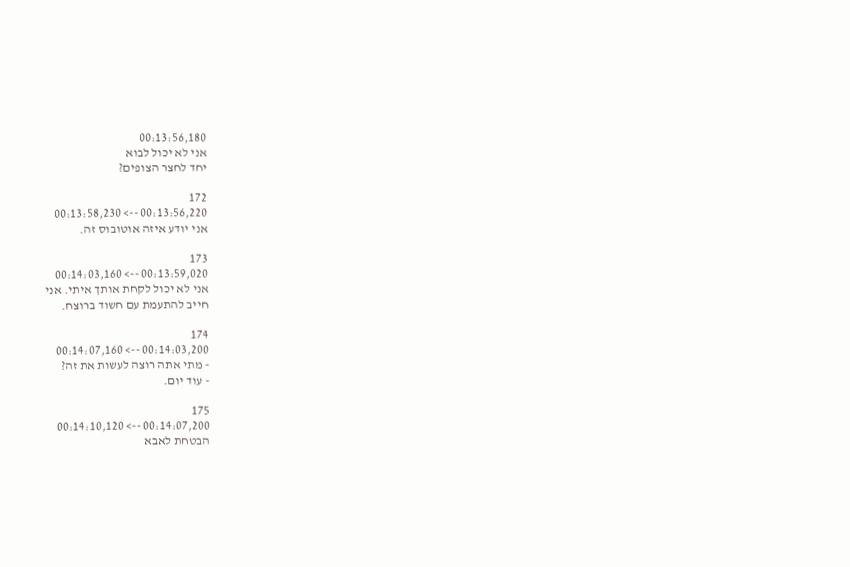00:13:56,180
אני לא יכול לבוא
יחד לחצר הצופים?

172
00:13:56,220 --> 00:13:58,230
אני יודע איזה אוטובוס זה.

173
00:13:59,020 --> 00:14:03,160
אני לא יכול לקחת אותך איתי. אני
חייב להתעמת עם חשוד ברוצח.

174
00:14:03,200 --> 00:14:07,160
- מתי אתה רוצה לעשות את זה?
- עוד יום.

175
00:14:07,200 --> 00:14:10,120
הבטחת לאבא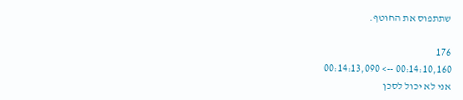שתתפוס את החוטף.

176
00:14:10,160 --> 00:14:13,090
אני לא יכול לסכן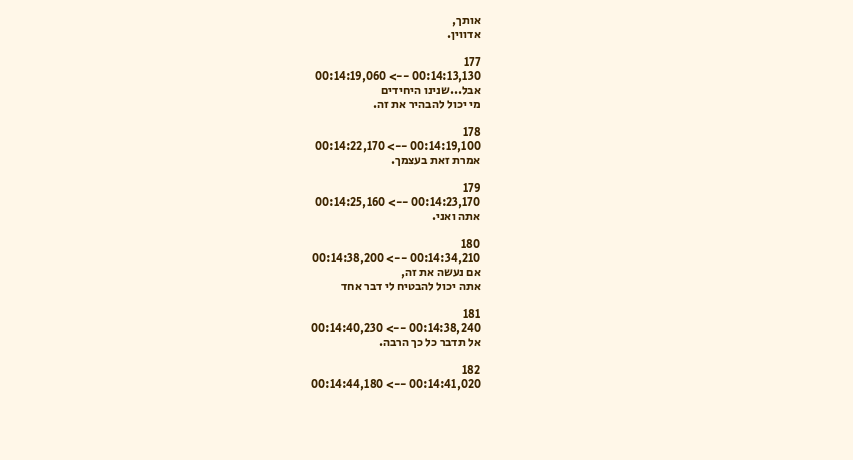אותך,
אדווין.

177
00:14:13,130 --> 00:14:19,060
אבל...שנינו היחידים
מי יכול להבהיר את זה.

178
00:14:19,100 --> 00:14:22,170
אמרת זאת בעצמך.

179
00:14:23,170 --> 00:14:25,160
אתה ואני.

180
00:14:34,210 --> 00:14:38,200
אם נעשה את זה,
אתה יכול להבטיח לי דבר אחד

181
00:14:38,240 --> 00:14:40,230
אל תדבר כל כך הרבה.

182
00:14:41,020 --> 00:14:44,180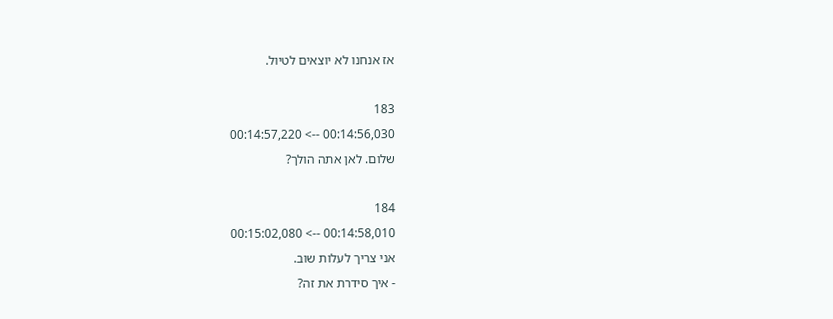אז אנחנו לא יוצאים לטיול.

183
00:14:56,030 --> 00:14:57,220
שלום. לאן אתה הולך?

184
00:14:58,010 --> 00:15:02,080
אני צריך לעלות שוב.
- איך סידרת את זה?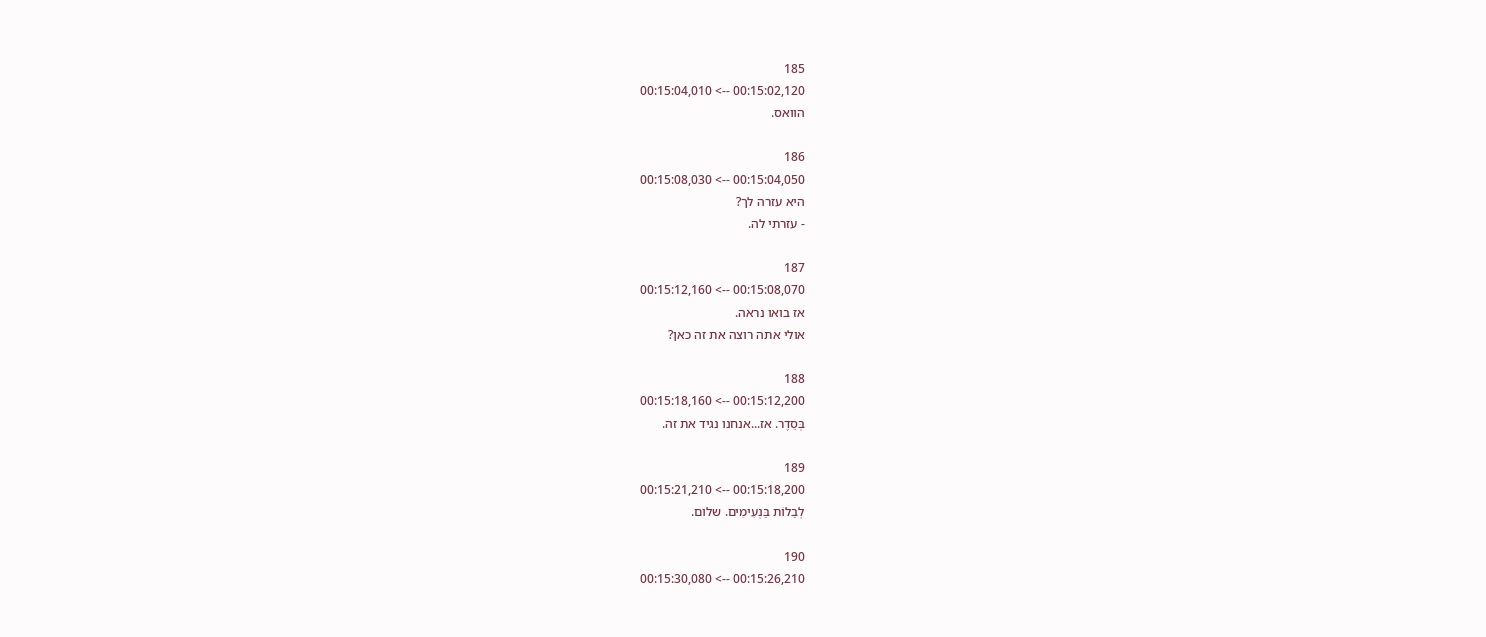185
00:15:02,120 --> 00:15:04,010
הוואס.

186
00:15:04,050 --> 00:15:08,030
היא עזרה לך?
- עזרתי לה.

187
00:15:08,070 --> 00:15:12,160
אז בואו נראה.
אולי אתה רוצה את זה כאן?

188
00:15:12,200 --> 00:15:18,160
בְּסֵדֶר. אז...אנחנו נגיד את זה.

189
00:15:18,200 --> 00:15:21,210
לְבַלוֹת בַּנְעִימִים. שלום.

190
00:15:26,210 --> 00:15:30,080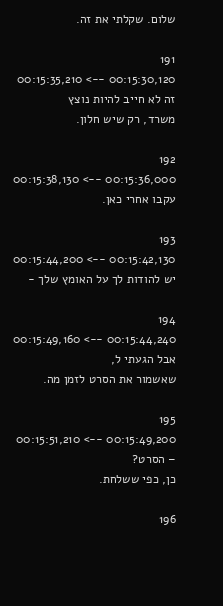שלום. שקלתי את זה.

191
00:15:30,120 --> 00:15:35,210
זה לא חייב להיות נוצץ
משרד, רק שיש חלון.

192
00:15:36,000 --> 00:15:38,130
עקבו אחרי כאן.

193
00:15:42,130 --> 00:15:44,200
יש להודות לך על האומץ שלך -

194
00:15:44,240 --> 00:15:49,160
אבל הגעתי ל,
שאשמור את הסרט לזמן מה.

195
00:15:49,200 --> 00:15:51,210
– הסרט?
כן, כפי ששלחת.

196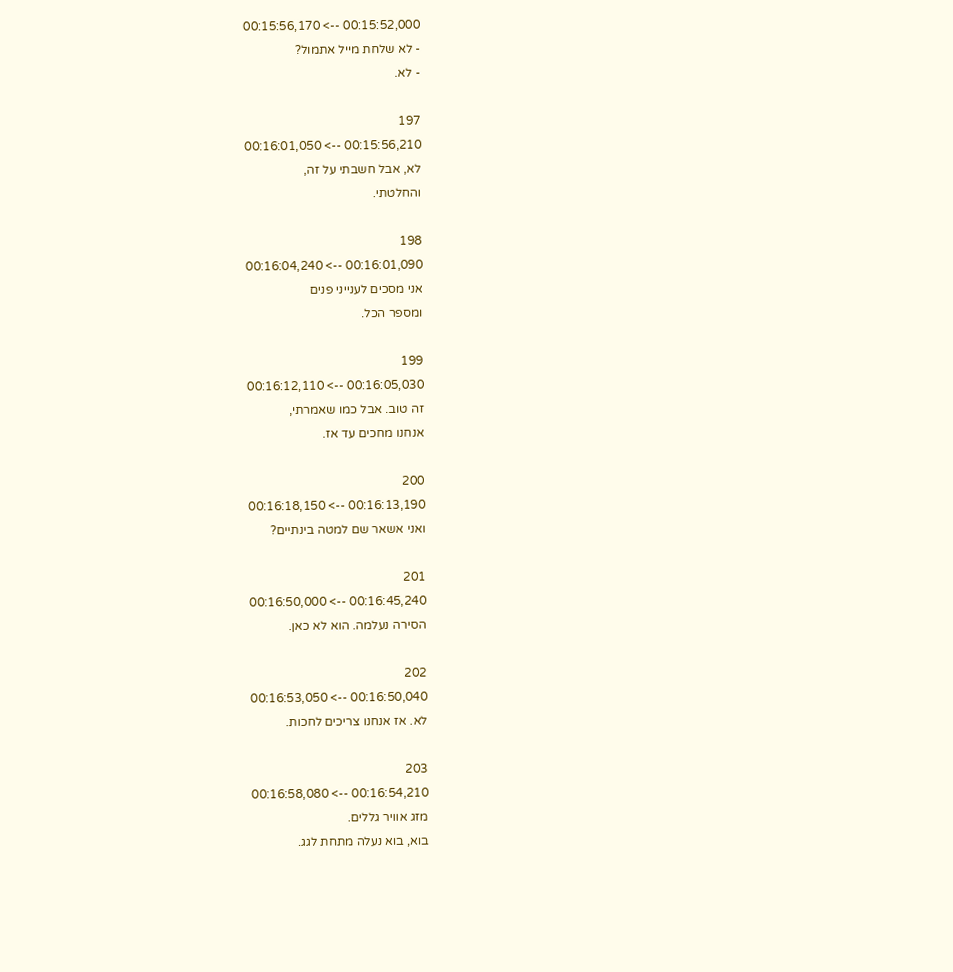00:15:52,000 --> 00:15:56,170
- לא שלחת מייל אתמול?
- לא.

197
00:15:56,210 --> 00:16:01,050
לא, אבל חשבתי על זה,
והחלטתי.

198
00:16:01,090 --> 00:16:04,240
אני מסכים לענייני פנים
ומספר הכל.

199
00:16:05,030 --> 00:16:12,110
זה טוב. אבל כמו שאמרתי,
אנחנו מחכים עד אז.

200
00:16:13,190 --> 00:16:18,150
ואני אשאר שם למטה בינתיים?

201
00:16:45,240 --> 00:16:50,000
הסירה נעלמה. הוא לא כאן.

202
00:16:50,040 --> 00:16:53,050
לא. אז אנחנו צריכים לחכות.

203
00:16:54,210 --> 00:16:58,080
מזג אוויר גללים.
בוא, בוא נעלה מתחת לגג.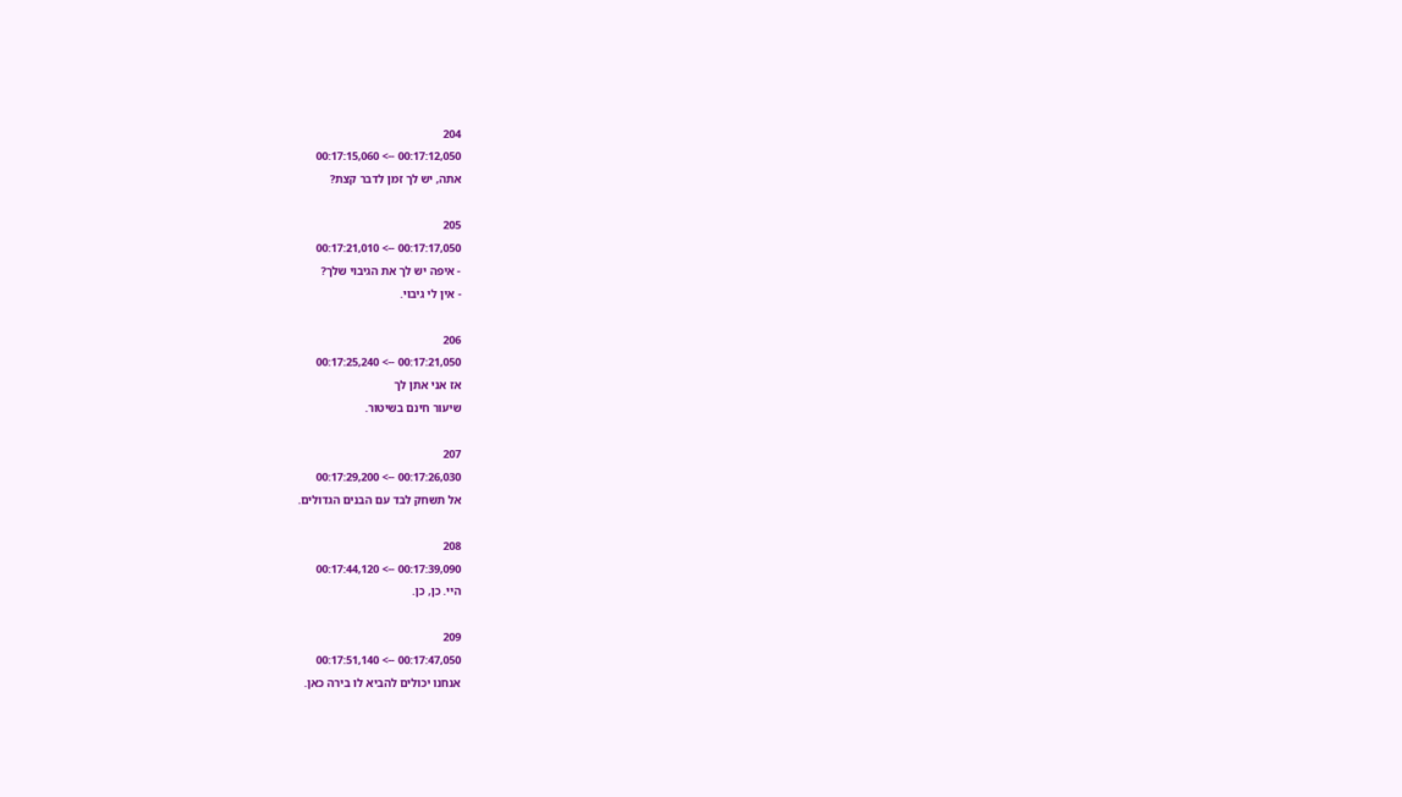204
00:17:12,050 --> 00:17:15,060
אתה, יש לך זמן לדבר קצת?

205
00:17:17,050 --> 00:17:21,010
- איפה יש לך את הגיבוי שלך?
- אין לי גיבוי.

206
00:17:21,050 --> 00:17:25,240
אז אני אתן לך
שיעור חינם בשיטור.

207
00:17:26,030 --> 00:17:29,200
אל תשחק לבד עם הבנים הגדולים.

208
00:17:39,090 --> 00:17:44,120
היי. כן, כן.

209
00:17:47,050 --> 00:17:51,140
אנחנו יכולים להביא לו בירה כאן.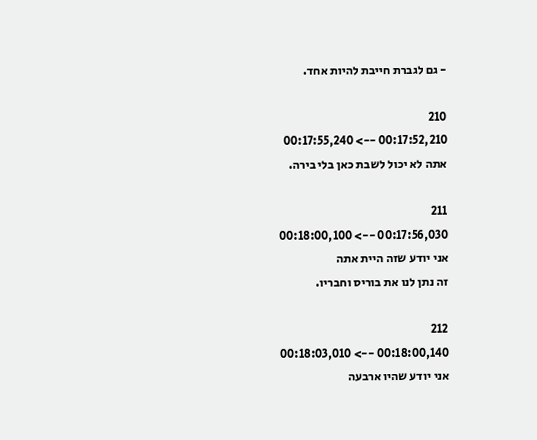- גם לגברת חייבת להיות אחד.

210
00:17:52,210 --> 00:17:55,240
אתה לא יכול לשבת כאן בלי בירה.

211
00:17:56,030 --> 00:18:00,100
אני יודע שזה היית אתה
זה נתן לנו את בוריס וחבריו.

212
00:18:00,140 --> 00:18:03,010
אני יודע שהיו ארבעה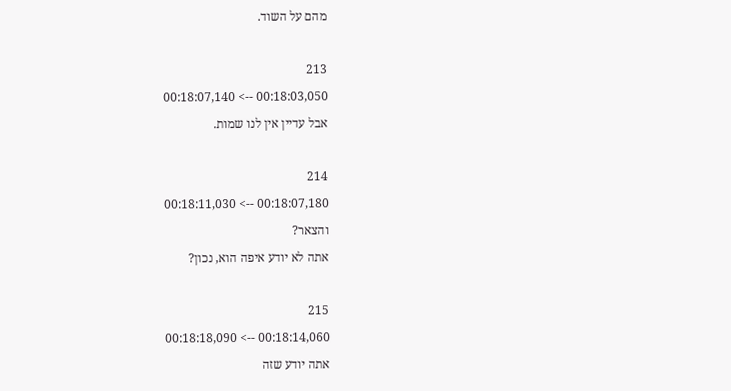מהם על השוד.

213
00:18:03,050 --> 00:18:07,140
אבל עדיין אין לנו שמות.

214
00:18:07,180 --> 00:18:11,030
והצאר?
אתה לא יודע איפה הוא, נכון?

215
00:18:14,060 --> 00:18:18,090
אתה יודע שזה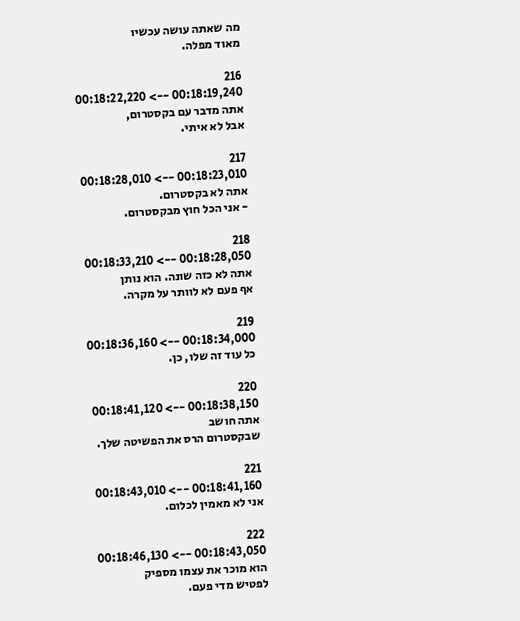מה שאתה עושה עכשיו
מאוד מפלה.

216
00:18:19,240 --> 00:18:22,220
אתה מדבר עם בקסטרום,
אבל לא איתי.

217
00:18:23,010 --> 00:18:28,010
אתה לא בקסטרום.
- אני הכל חוץ מבקסטרום.

218
00:18:28,050 --> 00:18:33,210
אתה לא כזה שונה. הוא נותן
אף פעם לא לוותר על מקרה.

219
00:18:34,000 --> 00:18:36,160
כל עוד זה שלו, כן.

220
00:18:38,150 --> 00:18:41,120
אתה חושב
שבקסטרום הרס את הפשיטה שלך.

221
00:18:41,160 --> 00:18:43,010
אני לא מאמין לכלום.

222
00:18:43,050 --> 00:18:46,130
הוא מוכר את עצמו מספיק
לפטיש מדי פעם.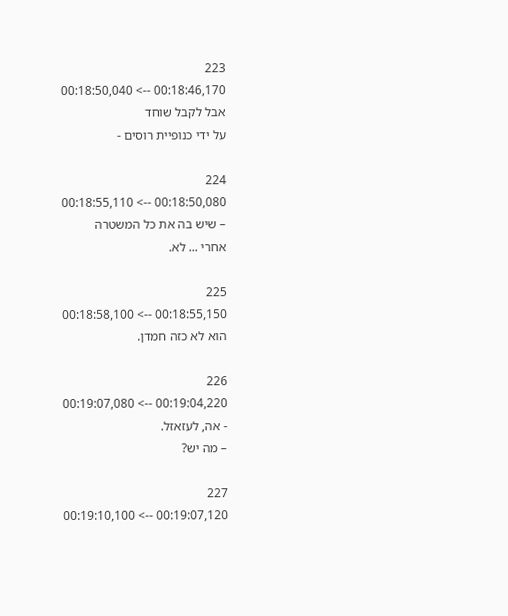223
00:18:46,170 --> 00:18:50,040
אבל לקבל שוחד
על ידי כנופיית רוסים -

224
00:18:50,080 --> 00:18:55,110
– שיש בה את כל המשטרה
אחרי ... לא.

225
00:18:55,150 --> 00:18:58,100
הוא לא כזה חמדן.

226
00:19:04,220 --> 00:19:07,080
- אה, לעזאזל.
– מה יש?

227
00:19:07,120 --> 00:19:10,100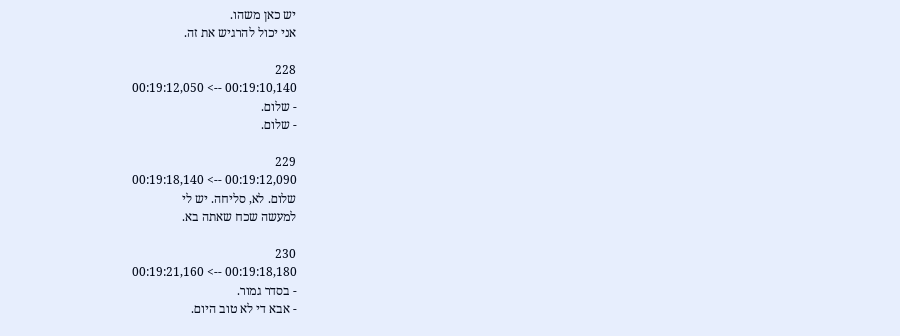יש כאן משהו.
אני יכול להרגיש את זה.

228
00:19:10,140 --> 00:19:12,050
- שלום.
- שלום.

229
00:19:12,090 --> 00:19:18,140
שלום. לא, סליחה. יש לי
למעשה שכח שאתה בא.

230
00:19:18,180 --> 00:19:21,160
- בסדר גמור.
- אבא די לא טוב היום.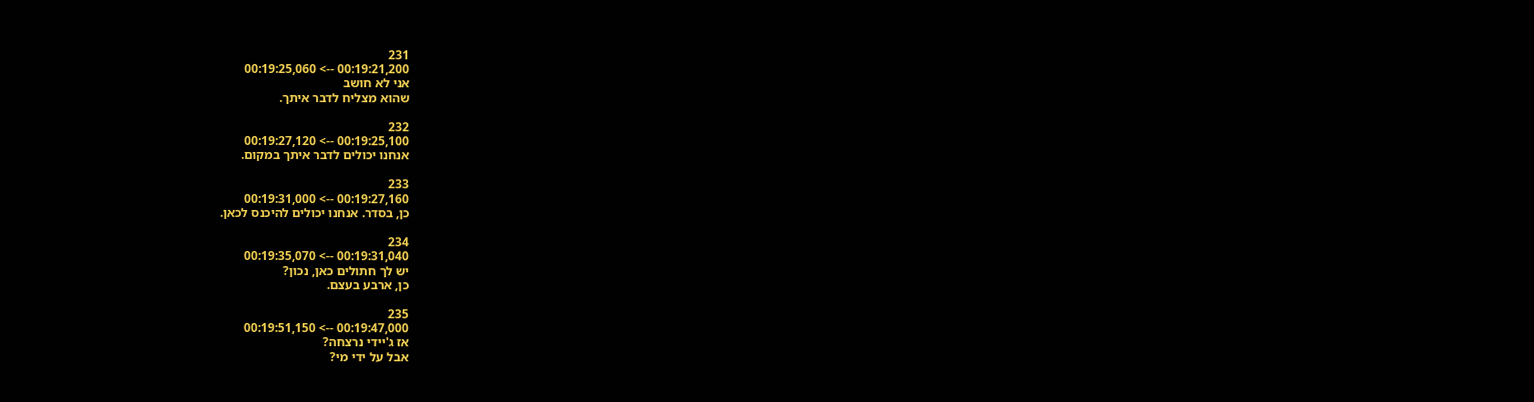231
00:19:21,200 --> 00:19:25,060
אני לא חושב
שהוא מצליח לדבר איתך.

232
00:19:25,100 --> 00:19:27,120
אנחנו יכולים לדבר איתך במקום.

233
00:19:27,160 --> 00:19:31,000
כן, בסדר. אנחנו יכולים להיכנס לכאן.

234
00:19:31,040 --> 00:19:35,070
יש לך חתולים כאן, נכון?
כן, ארבע בעצם.

235
00:19:47,000 --> 00:19:51,150
אז ג'יידי נרצחה?
אבל על ידי מי?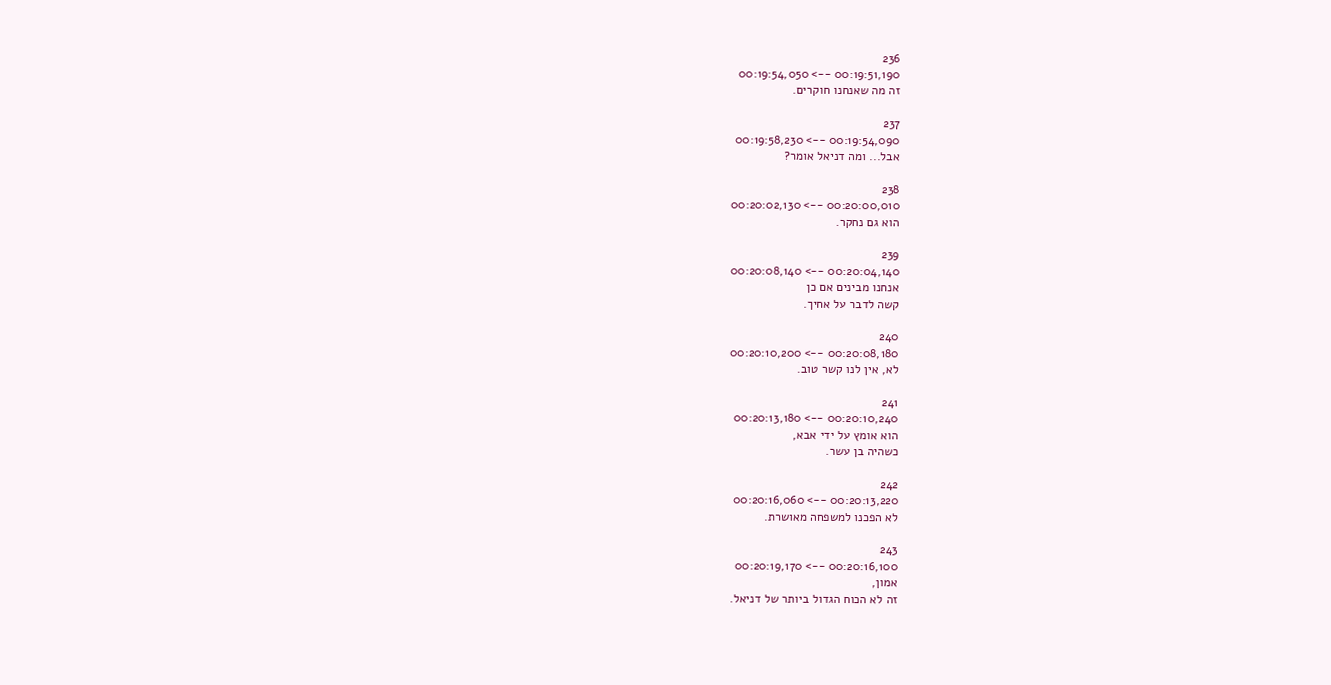236
00:19:51,190 --> 00:19:54,050
זה מה שאנחנו חוקרים.

237
00:19:54,090 --> 00:19:58,230
אבל... ומה דניאל אומר?

238
00:20:00,010 --> 00:20:02,130
הוא גם נחקר.

239
00:20:04,140 --> 00:20:08,140
אנחנו מבינים אם כן
קשה לדבר על אחיך.

240
00:20:08,180 --> 00:20:10,200
לא, אין לנו קשר טוב.

241
00:20:10,240 --> 00:20:13,180
הוא אומץ על ידי אבא,
כשהיה בן עשר.

242
00:20:13,220 --> 00:20:16,060
לא הפכנו למשפחה מאושרת.

243
00:20:16,100 --> 00:20:19,170
אמון,
זה לא הכוח הגדול ביותר של דניאל.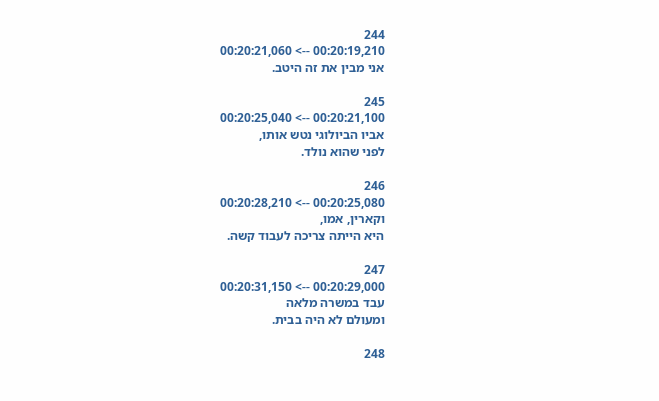244
00:20:19,210 --> 00:20:21,060
אני מבין את זה היטב.

245
00:20:21,100 --> 00:20:25,040
אביו הביולוגי נטש אותו,
לפני שהוא נולד.

246
00:20:25,080 --> 00:20:28,210
וקארין, אמו,
היא הייתה צריכה לעבוד קשה.

247
00:20:29,000 --> 00:20:31,150
עבד במשרה מלאה
ומעולם לא היה בבית.

248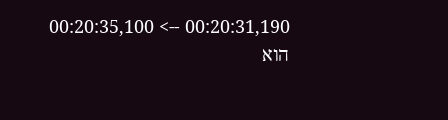00:20:31,190 --> 00:20:35,100
הוא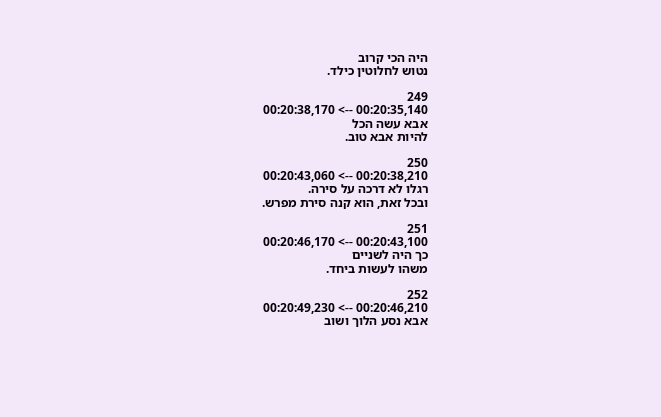היה הכי קרוב
נטוש לחלוטין כילד.

249
00:20:35,140 --> 00:20:38,170
אבא עשה הכל
להיות אבא טוב.

250
00:20:38,210 --> 00:20:43,060
רגלו לא דרכה על סירה.
ובכל זאת, הוא קנה סירת מפרש.

251
00:20:43,100 --> 00:20:46,170
כך היה לשניים
משהו לעשות ביחד.

252
00:20:46,210 --> 00:20:49,230
אבא נסע הלוך ושוב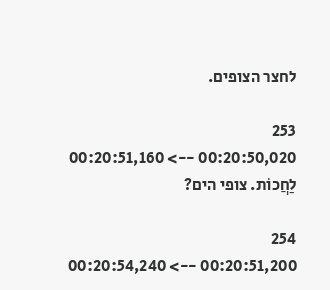לחצר הצופים.

253
00:20:50,020 --> 00:20:51,160
לַחֲכוֹת. צופי הים?

254
00:20:51,200 --> 00:20:54,240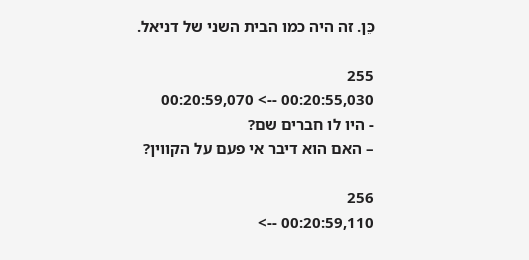כֵּן. זה היה כמו הבית השני של דניאל.

255
00:20:55,030 --> 00:20:59,070
- היו לו חברים שם?
– האם הוא דיבר אי פעם על הקווין?

256
00:20:59,110 -->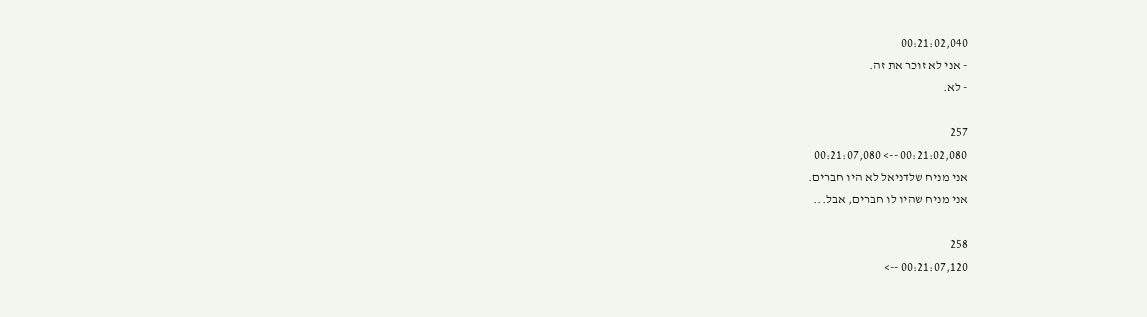00:21:02,040
- אני לא זוכר את זה.
- לא.

257
00:21:02,080 --> 00:21:07,080
אני מניח שלדניאל לא היו חברים.
אני מניח שהיו לו חברים, אבל...

258
00:21:07,120 -->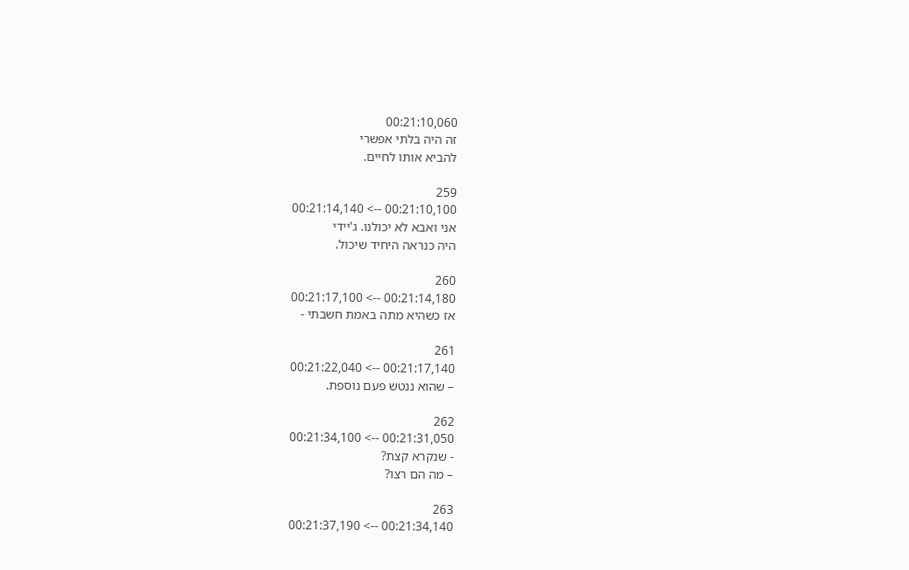00:21:10,060
זה היה בלתי אפשרי
להביא אותו לחיים.

259
00:21:10,100 --> 00:21:14,140
אני ואבא לא יכולנו. ג'יידי
היה כנראה היחיד שיכול.

260
00:21:14,180 --> 00:21:17,100
אז כשהיא מתה באמת חשבתי -

261
00:21:17,140 --> 00:21:22,040
– שהוא ננטש פעם נוספת.

262
00:21:31,050 --> 00:21:34,100
- שנקרא קצת?
– מה הם רצו?

263
00:21:34,140 --> 00:21:37,190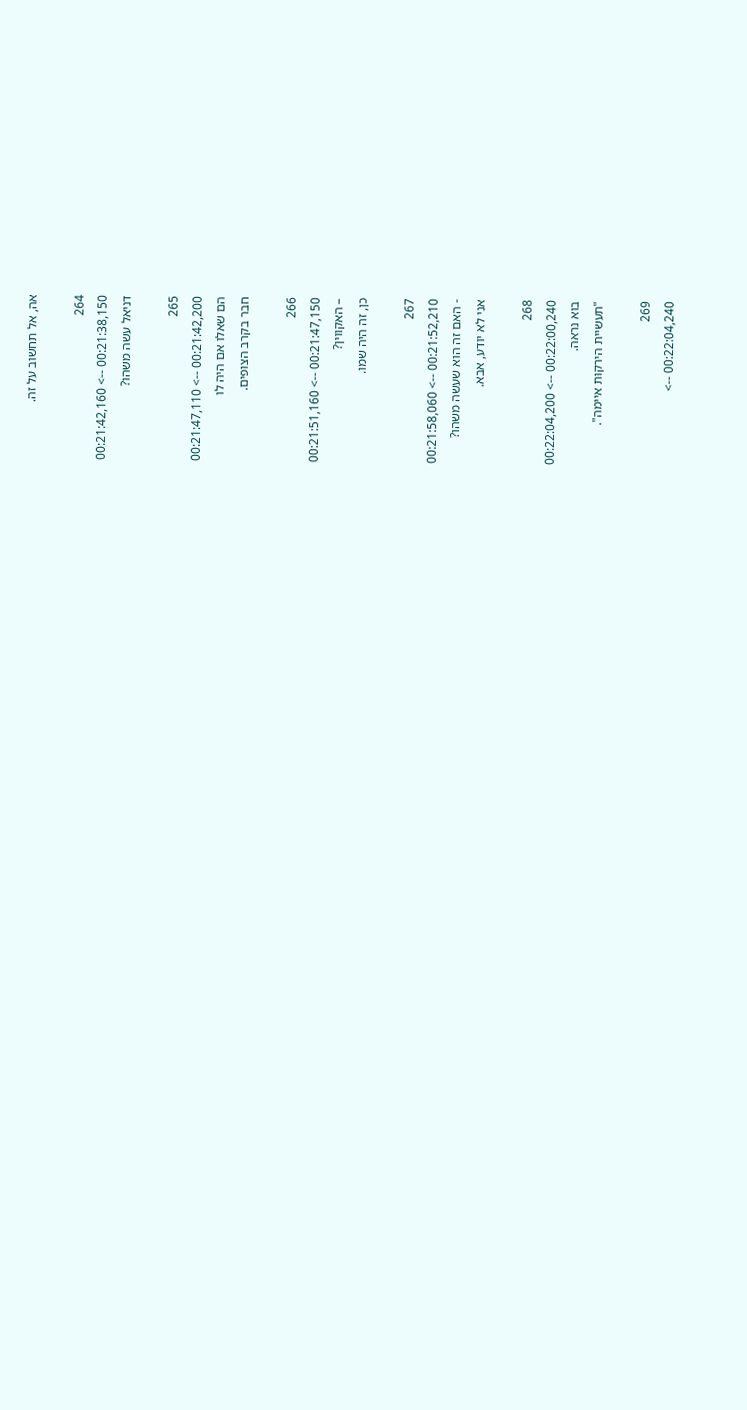אה, אל תחשוב על זה.

264
00:21:38,150 --> 00:21:42,160
דניאל עשה משהו?

265
00:21:42,200 --> 00:21:47,110
הם שאלו אם היה לו
חבר בקרב הצופים.

266
00:21:47,150 --> 00:21:51,160
– האקווין?
כן, זה היה שמו.

267
00:21:52,210 --> 00:21:58,060
- האם זה הוא שעשה משהו?
אני לא יודע, אבא.

268
00:22:00,240 --> 00:22:04,200
בוא נראה.
"תעשיית הירקות איימה".

269
00:22:04,240 -->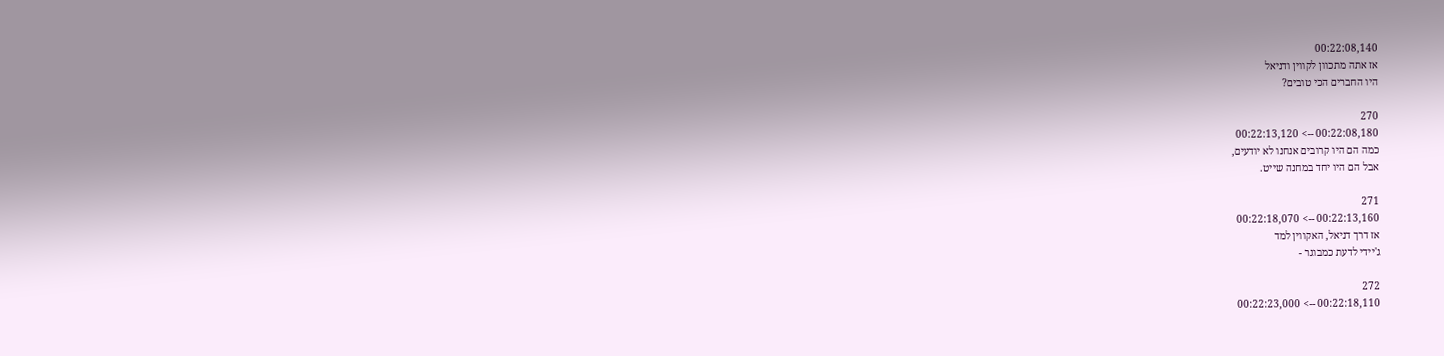00:22:08,140
אז אתה מתכוון לקווין ודניאל
היו החברים הכי טובים?

270
00:22:08,180 --> 00:22:13,120
כמה הם היו קרובים אנחנו לא יודעים,
אבל הם היו יחד במחנה שייט.

271
00:22:13,160 --> 00:22:18,070
אז דרך דניאל, האקווין למד
ג'יידי לדעת כמבוגר -

272
00:22:18,110 --> 00:22:23,000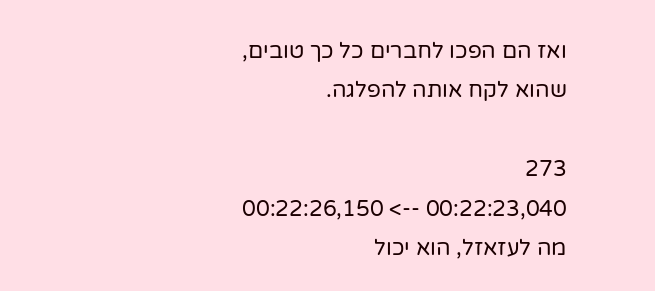ואז הם הפכו לחברים כל כך טובים,
שהוא לקח אותה להפלגה.

273
00:22:23,040 --> 00:22:26,150
מה לעזאזל, הוא יכול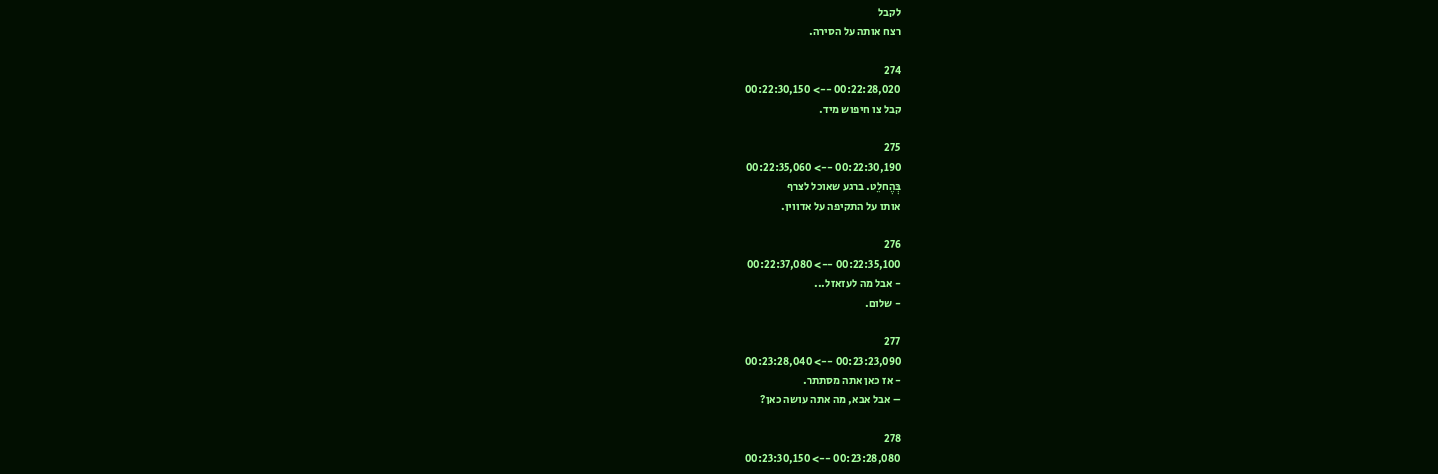לקבל
רצח אותה על הסירה.

274
00:22:28,020 --> 00:22:30,150
קבל צו חיפוש מיד.

275
00:22:30,190 --> 00:22:35,060
בְּהֶחלֵט. ברגע שאוכל לצרף
אותו על התקיפה על אדווין.

276
00:22:35,100 --> 00:22:37,080
- אבל מה לעזאזל...
- שלום.

277
00:23:23,090 --> 00:23:28,040
- אז כאן אתה מסתתר.
– אבל אבא, מה אתה עושה כאן?

278
00:23:28,080 --> 00:23:30,150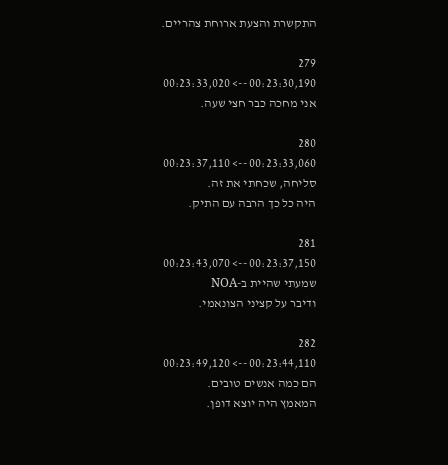התקשרת והצעת ארוחת צהריים.

279
00:23:30,190 --> 00:23:33,020
אני מחכה כבר חצי שעה.

280
00:23:33,060 --> 00:23:37,110
סליחה, שכחתי את זה.
היה כל כך הרבה עם התיק.

281
00:23:37,150 --> 00:23:43,070
שמעתי שהיית ב-NOA
ודיבר על קציני הצונאמי.

282
00:23:44,110 --> 00:23:49,120
הם כמה אנשים טובים.
המאמץ היה יוצא דופן.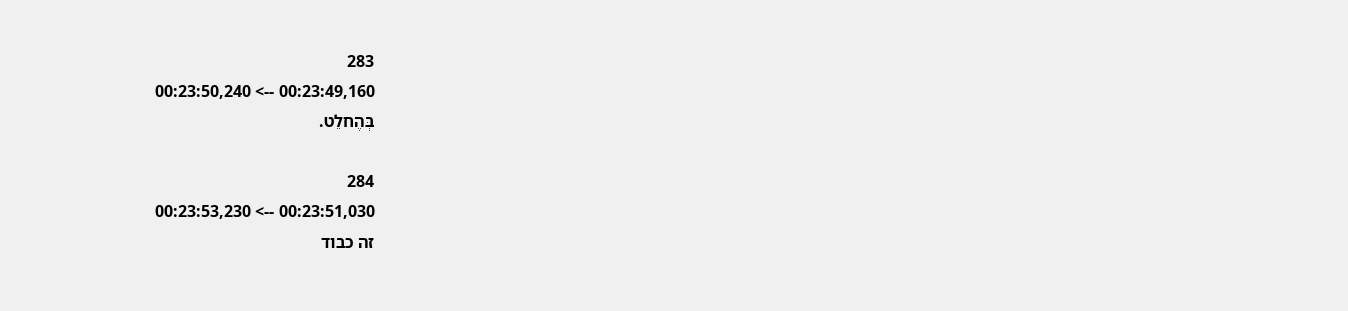283
00:23:49,160 --> 00:23:50,240
בְּהֶחלֵט.

284
00:23:51,030 --> 00:23:53,230
זה כבוד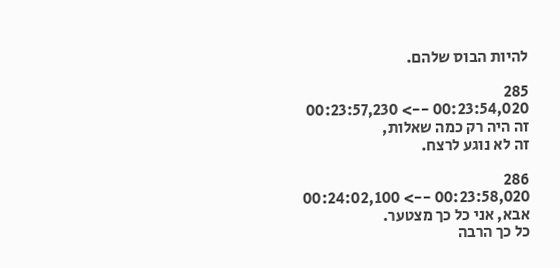להיות הבוס שלהם.

285
00:23:54,020 --> 00:23:57,230
זה היה רק כמה שאלות,
זה לא נוגע לרצח.

286
00:23:58,020 --> 00:24:02,100
אבא, אני כל כך מצטער.
כל כך הרבה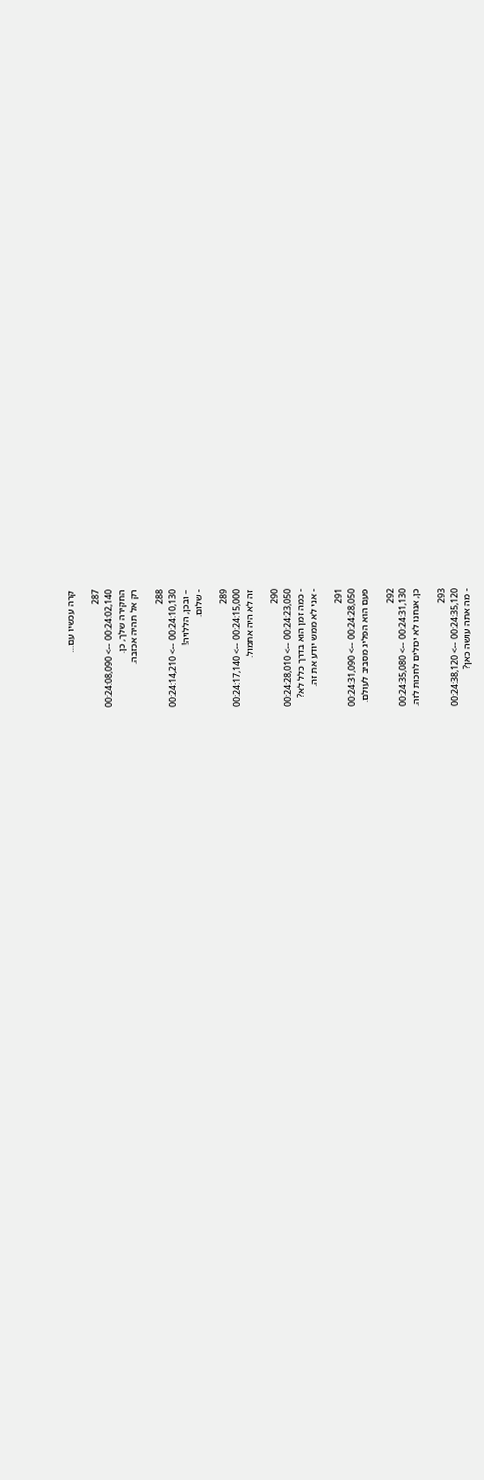קרה עכשיו עם…

287
00:24:02,140 --> 00:24:08,090
החקירה שלך, כן.
רק אל תהיה אכזבה.

288
00:24:10,130 --> 00:24:14,210
– ובכן, הללויה!
- שלום.

289
00:24:15,000 --> 00:24:17,140
זה לא היה אתמול.

290
00:24:23,050 --> 00:24:28,010
- כמה זמן הוא בדרך כלל לא?
- אני לא ממש יודע את זה.

291
00:24:28,050 --> 00:24:31,090
פעם הוא הפליג מסביב לעולם.

292
00:24:31,130 --> 00:24:35,080
כן, אנחנו לא יכולים לחכות לזה.

293
00:24:35,120 --> 00:24:38,120
- מה אתה עושה כאן?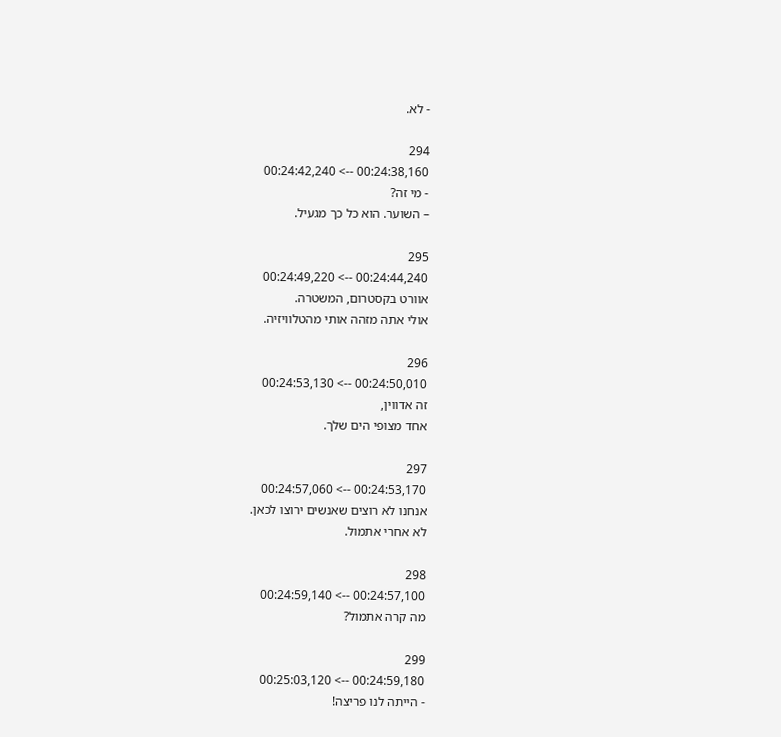- לא.

294
00:24:38,160 --> 00:24:42,240
- מי זה?
– השוער. הוא כל כך מגעיל.

295
00:24:44,240 --> 00:24:49,220
אוורט בקסטרום, המשטרה.
אולי אתה מזהה אותי מהטלוויזיה.

296
00:24:50,010 --> 00:24:53,130
זה אדווין,
אחד מצופי הים שלך.

297
00:24:53,170 --> 00:24:57,060
אנחנו לא רוצים שאנשים ירוצו לכאן.
לא אחרי אתמול.

298
00:24:57,100 --> 00:24:59,140
מה קרה אתמול?

299
00:24:59,180 --> 00:25:03,120
- הייתה לנו פריצה!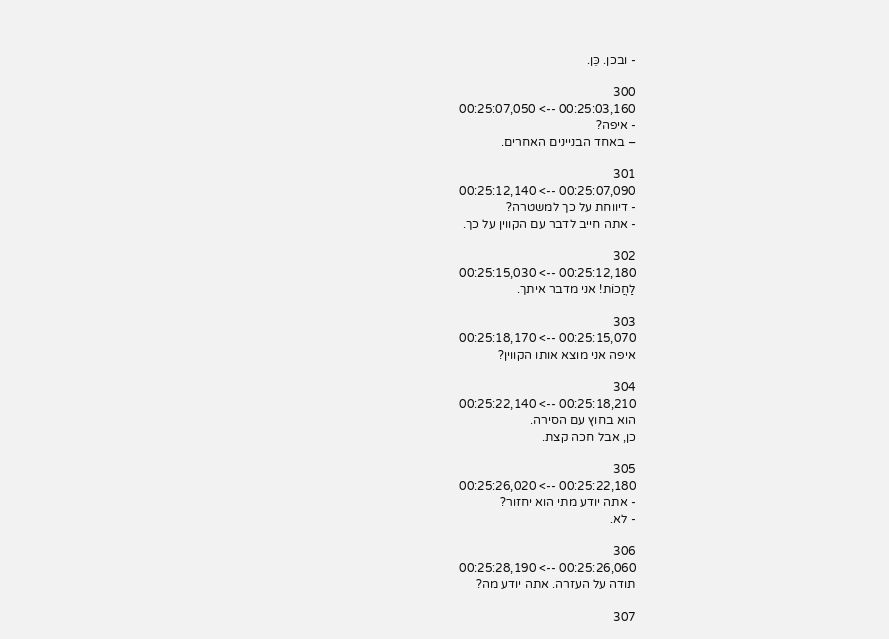- ובכן. כֵּן.

300
00:25:03,160 --> 00:25:07,050
- איפה?
– באחד הבניינים האחרים.

301
00:25:07,090 --> 00:25:12,140
- דיווחת על כך למשטרה?
- אתה חייב לדבר עם הקווין על כך.

302
00:25:12,180 --> 00:25:15,030
לַחֲכוֹת! אני מדבר איתך.

303
00:25:15,070 --> 00:25:18,170
איפה אני מוצא אותו הקווין?

304
00:25:18,210 --> 00:25:22,140
הוא בחוץ עם הסירה.
כן, אבל חכה קצת.

305
00:25:22,180 --> 00:25:26,020
- אתה יודע מתי הוא יחזור?
- לא.

306
00:25:26,060 --> 00:25:28,190
תודה על העזרה. אתה יודע מה?

307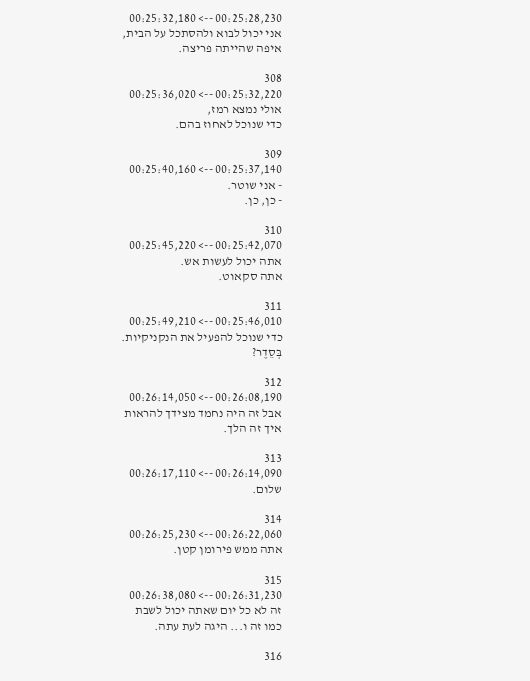00:25:28,230 --> 00:25:32,180
אני יכול לבוא ולהסתכל על הבית,
איפה שהייתה פריצה.

308
00:25:32,220 --> 00:25:36,020
אולי נמצא רמז,
כדי שנוכל לאחוז בהם.

309
00:25:37,140 --> 00:25:40,160
- אני שוטר.
- כן, כן.

310
00:25:42,070 --> 00:25:45,220
אתה יכול לעשות אש.
אתה סקאוט.

311
00:25:46,010 --> 00:25:49,210
כדי שנוכל להפעיל את הנקניקיות.
בְּסֵדֶר?

312
00:26:08,190 --> 00:26:14,050
אבל זה היה נחמד מצידך להראות
איך זה הלך.

313
00:26:14,090 --> 00:26:17,110
שלום.

314
00:26:22,060 --> 00:26:25,230
אתה ממש פירומן קטן.

315
00:26:31,230 --> 00:26:38,080
זה לא כל יום שאתה יכול לשבת
כמו זה ו... היגה לעת עתה.

316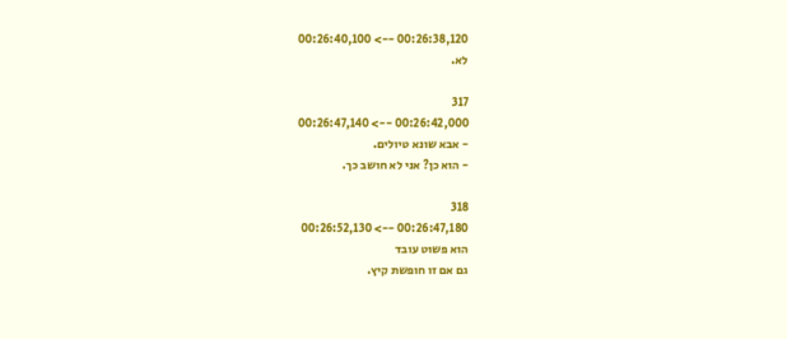00:26:38,120 --> 00:26:40,100
לא.

317
00:26:42,000 --> 00:26:47,140
- אבא שונא טיולים.
- הוא כן? אני לא חושב כך.

318
00:26:47,180 --> 00:26:52,130
הוא פשוט עובד
גם אם זו חופשת קיץ.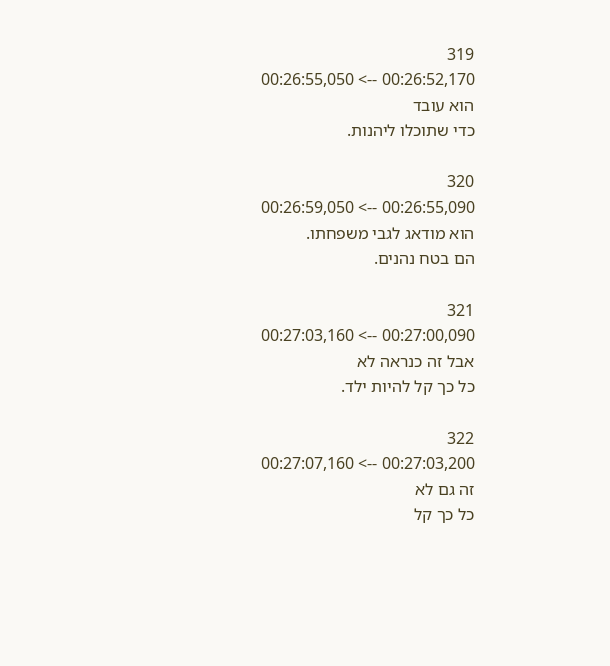319
00:26:52,170 --> 00:26:55,050
הוא עובד
כדי שתוכלו ליהנות.

320
00:26:55,090 --> 00:26:59,050
הוא מודאג לגבי משפחתו.
הם בטח נהנים.

321
00:27:00,090 --> 00:27:03,160
אבל זה כנראה לא
כל כך קל להיות ילד.

322
00:27:03,200 --> 00:27:07,160
זה גם לא
כל כך קל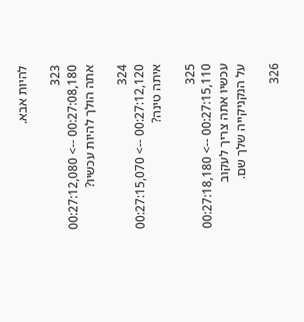להיות אבא.

323
00:27:08,180 --> 00:27:12,080
אתה הולך להיות עכשיו?

324
00:27:12,120 --> 00:27:15,070
איתה טינה?

325
00:27:15,110 --> 00:27:18,180
עכשיו אתה צריך לעקוב
על הנקניקייה שלך שם.

326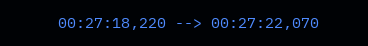00:27:18,220 --> 00:27:22,070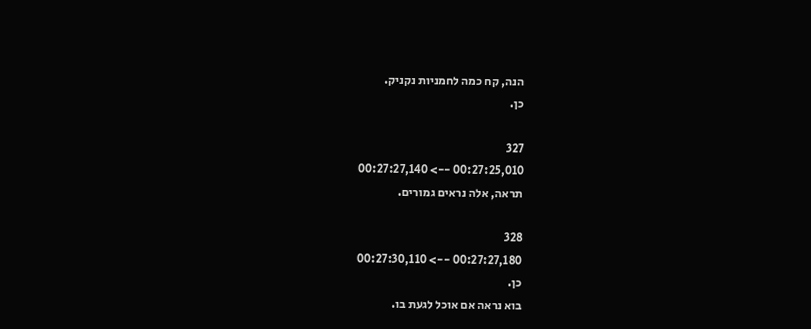הנה, קח כמה לחמניות נקניק.
כן.

327
00:27:25,010 --> 00:27:27,140
תראה, אלה נראים גמורים.

328
00:27:27,180 --> 00:27:30,110
כן.
בוא נראה אם אוכל לגעת בו.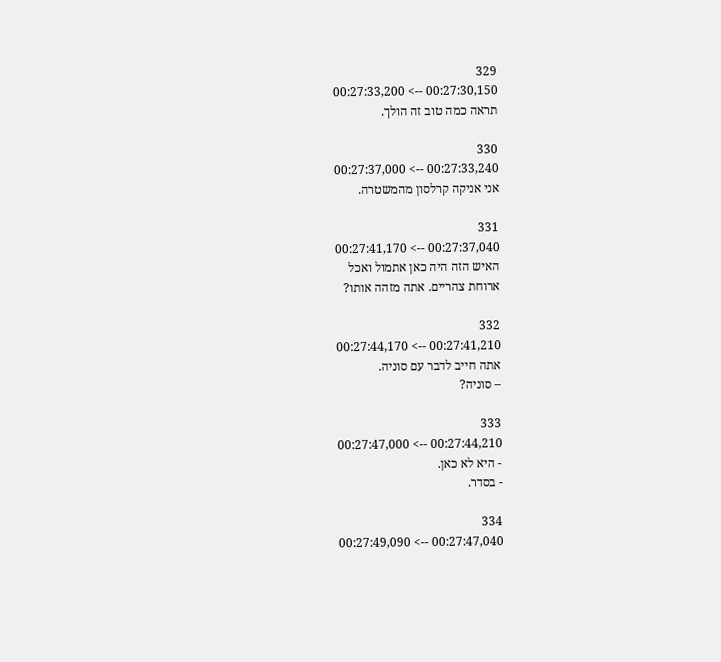329
00:27:30,150 --> 00:27:33,200
תראה כמה טוב זה הולך.

330
00:27:33,240 --> 00:27:37,000
אני אניקה קרלסון מהמשטרה.

331
00:27:37,040 --> 00:27:41,170
האיש הזה היה כאן אתמול ואכל
ארוחת צהריים. אתה מזהה אותו?

332
00:27:41,210 --> 00:27:44,170
אתה חייב לדבר עם סוניה.
– סוניה?

333
00:27:44,210 --> 00:27:47,000
- היא לא כאן.
- בסדר.

334
00:27:47,040 --> 00:27:49,090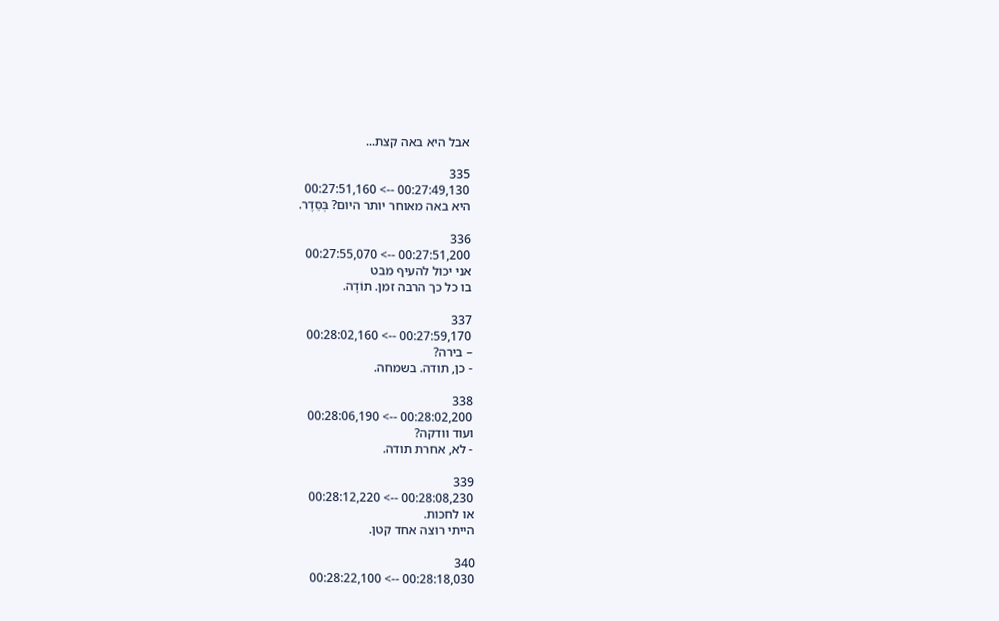אבל היא באה קצת...

335
00:27:49,130 --> 00:27:51,160
היא באה מאוחר יותר היום? בְּסֵדֶר.

336
00:27:51,200 --> 00:27:55,070
אני יכול להעיף מבט
בו כל כך הרבה זמן. תוֹדָה.

337
00:27:59,170 --> 00:28:02,160
– בירה?
- כן, תודה. בשמחה.

338
00:28:02,200 --> 00:28:06,190
ועוד וודקה?
- לא, אחרת תודה.

339
00:28:08,230 --> 00:28:12,220
או לחכות.
הייתי רוצה אחד קטן.

340
00:28:18,030 --> 00:28:22,100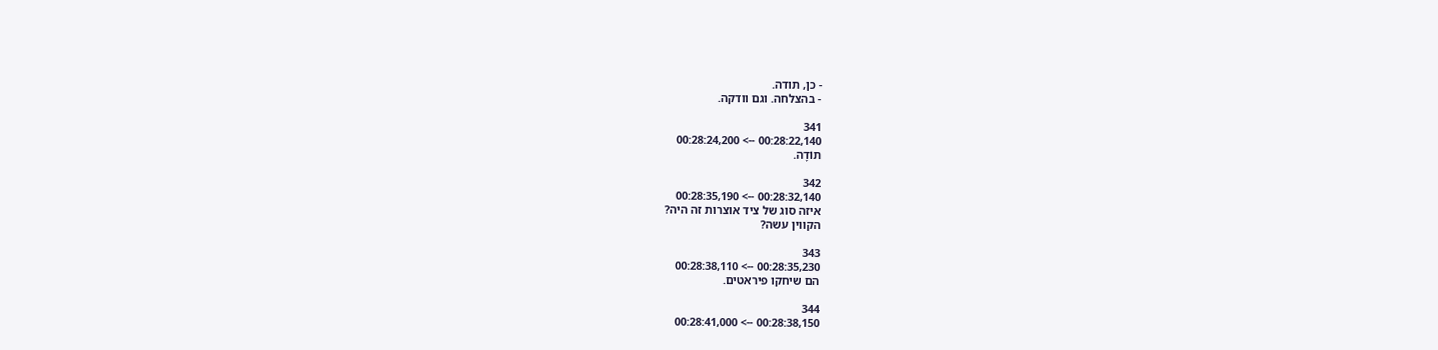- כן, תודה.
- בהצלחה. וגם וודקה.

341
00:28:22,140 --> 00:28:24,200
תוֹדָה.

342
00:28:32,140 --> 00:28:35,190
איזה סוג של ציד אוצרות זה היה?
הקווין עשה?

343
00:28:35,230 --> 00:28:38,110
הם שיחקו פיראטים.

344
00:28:38,150 --> 00:28:41,000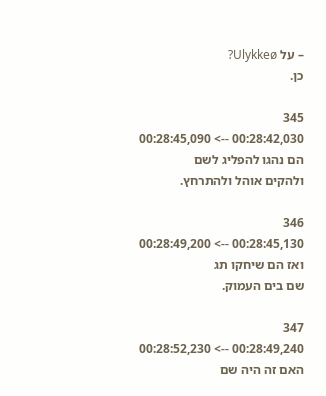– על Ulykkeø?
כן.

345
00:28:42,030 --> 00:28:45,090
הם נהגו להפליג לשם
ולהקים אוהל ולהתרחץ.

346
00:28:45,130 --> 00:28:49,200
ואז הם שיחקו תג
שם בים העמוק.

347
00:28:49,240 --> 00:28:52,230
האם זה היה שם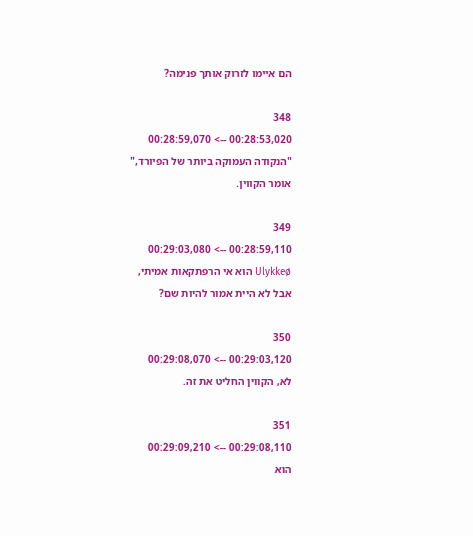הם איימו לזרוק אותך פנימה?

348
00:28:53,020 --> 00:28:59,070
"הנקודה העמוקה ביותר של הפיורד,"
אומר הקווין.

349
00:28:59,110 --> 00:29:03,080
Ulykkeø הוא אי הרפתקאות אמיתי,
אבל לא היית אמור להיות שם?

350
00:29:03,120 --> 00:29:08,070
לא, הקווין החליט את זה.

351
00:29:08,110 --> 00:29:09,210
הוא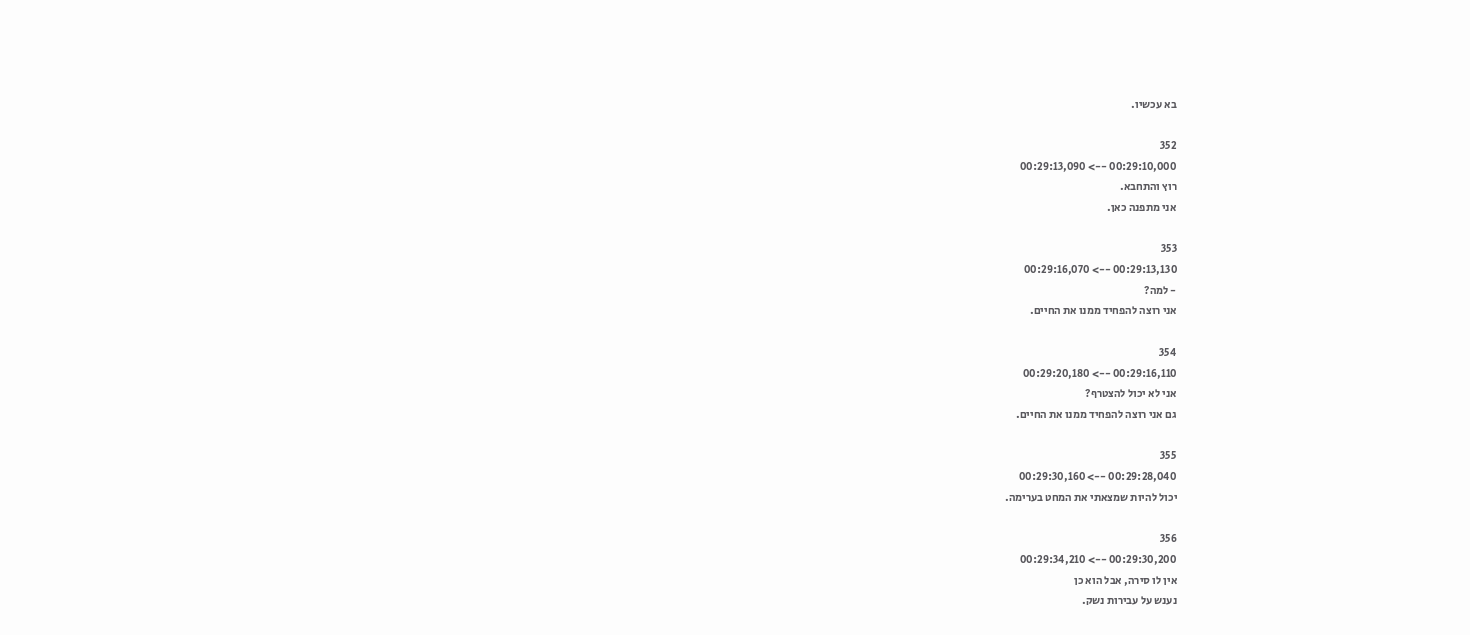בא עכשיו.

352
00:29:10,000 --> 00:29:13,090
רוץ והתחבא.
אני מתפנה כאן.

353
00:29:13,130 --> 00:29:16,070
- למה?
אני רוצה להפחיד ממנו את החיים.

354
00:29:16,110 --> 00:29:20,180
אני לא יכול להצטרף?
גם אני רוצה להפחיד ממנו את החיים.

355
00:29:28,040 --> 00:29:30,160
יכול להיות שמצאתי את המחט בערימה.

356
00:29:30,200 --> 00:29:34,210
אין לו סירה, אבל הוא כן
נענש על עבירות נשק.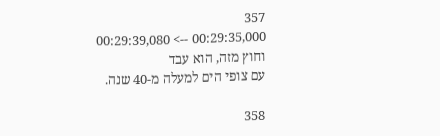357
00:29:35,000 --> 00:29:39,080
וחוץ מזה, הוא עבד
עם צופי הים למעלה מ-40 שנה.

358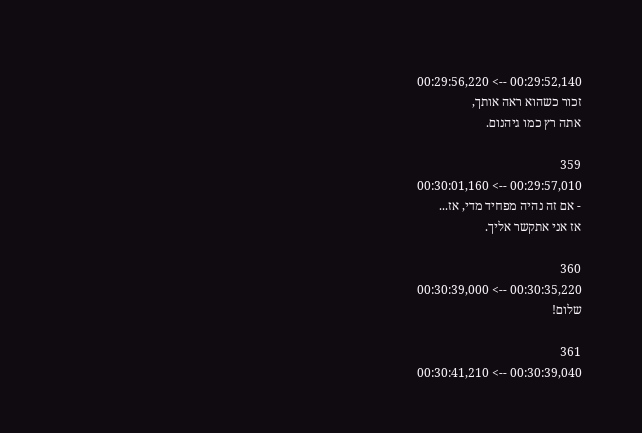00:29:52,140 --> 00:29:56,220
זכור כשהוא ראה אותך,
אתה רץ כמו גיהנום.

359
00:29:57,010 --> 00:30:01,160
- אם זה נהיה מפחיד מדי, אז...
אז אני אתקשר אליך.

360
00:30:35,220 --> 00:30:39,000
שלום!

361
00:30:39,040 --> 00:30:41,210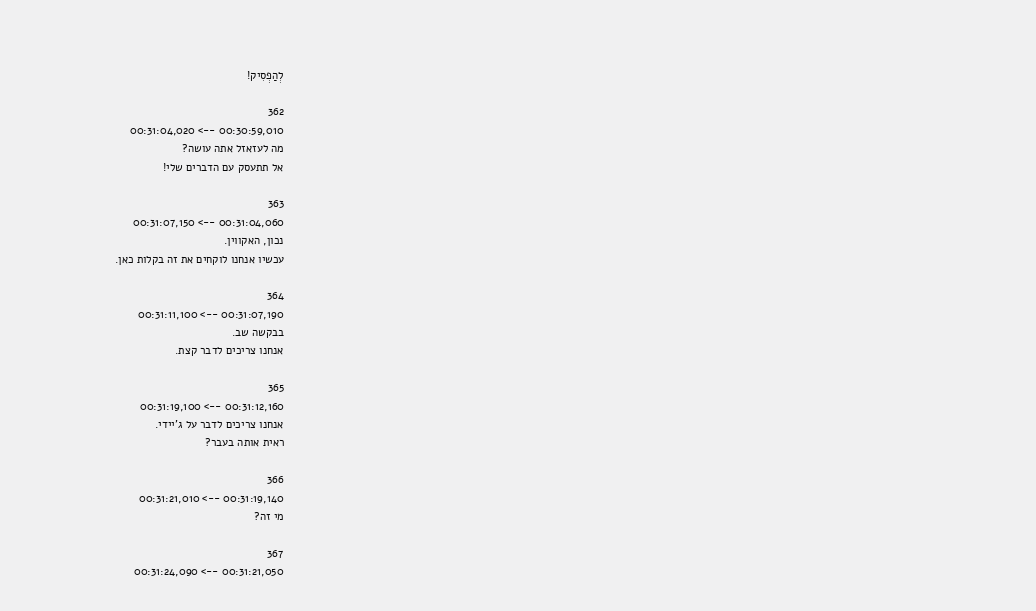לְהַפְסִיק!

362
00:30:59,010 --> 00:31:04,020
מה לעזאזל אתה עושה?
אל תתעסק עם הדברים שלי!

363
00:31:04,060 --> 00:31:07,150
נכון, האקווין.
עכשיו אנחנו לוקחים את זה בקלות כאן.

364
00:31:07,190 --> 00:31:11,100
בבקשה שב.
אנחנו צריכים לדבר קצת.

365
00:31:12,160 --> 00:31:19,100
אנחנו צריכים לדבר על ג'יידי.
ראית אותה בעבר?

366
00:31:19,140 --> 00:31:21,010
מי זה?

367
00:31:21,050 --> 00:31:24,090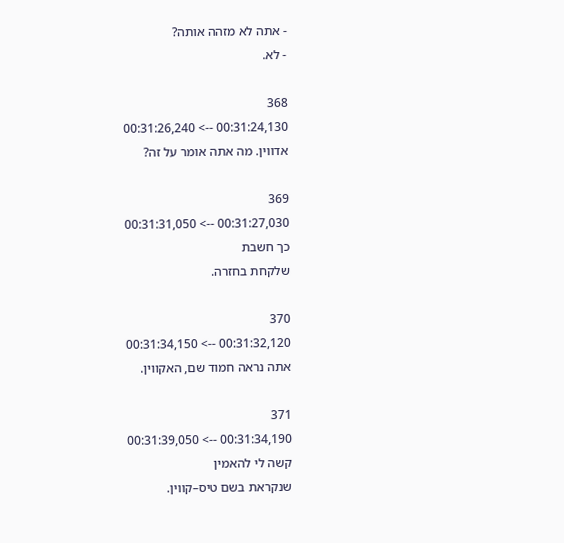- אתה לא מזהה אותה?
- לא.

368
00:31:24,130 --> 00:31:26,240
אדווין. מה אתה אומר על זה?

369
00:31:27,030 --> 00:31:31,050
כך חשבת
שלקחת בחזרה.

370
00:31:32,120 --> 00:31:34,150
אתה נראה חמוד שם, האקווין.

371
00:31:34,190 --> 00:31:39,050
קשה לי להאמין
שנקראת בשם טיס–קווין.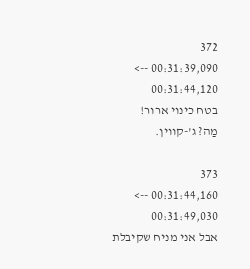372
00:31:39,090 --> 00:31:44,120
בטח כינוי ארור!
מַה? ג'-קווין.

373
00:31:44,160 --> 00:31:49,030
אבל אני מניח שקיבלת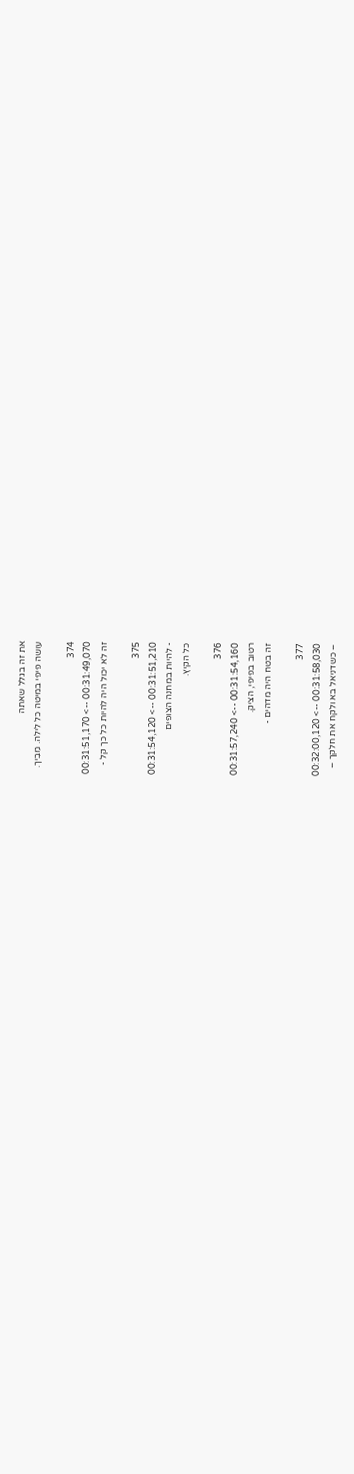את זה בגלל שאתה
עושה פיפי במיטה כל לילה. מֵבִיך.

374
00:31:49,070 --> 00:31:51,170
זה לא יכול היה להיות כל כך קל -

375
00:31:51,210 --> 00:31:54,120
- להיות במחנה הצופים
כל הקיץ.

376
00:31:54,160 --> 00:31:57,240
רטוב בפיפי, הציק.
זה בטח היה מדהים -

377
00:31:58,030 --> 00:32:00,120
– כשדניאל בא ולקח את חלקך –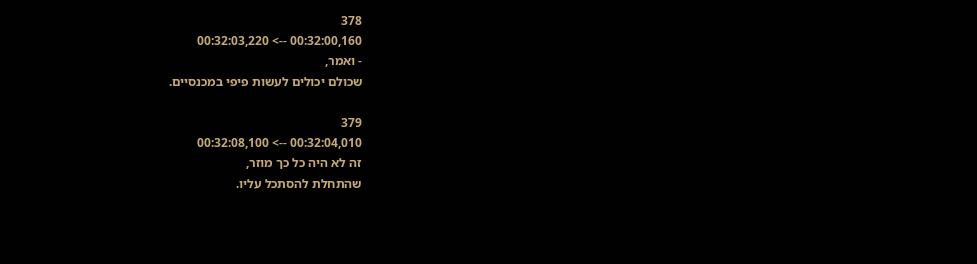378
00:32:00,160 --> 00:32:03,220
- ואמר,
שכולם יכולים לעשות פיפי במכנסיים.

379
00:32:04,010 --> 00:32:08,100
זה לא היה כל כך מוזר,
שהתחלת להסתכל עליו.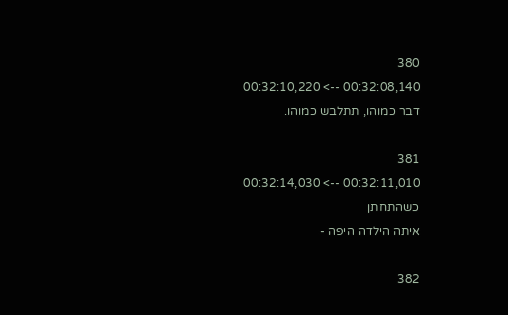380
00:32:08,140 --> 00:32:10,220
דבר כמוהו, תתלבש כמוהו.

381
00:32:11,010 --> 00:32:14,030
כשהתחתן
איתה הילדה היפה -

382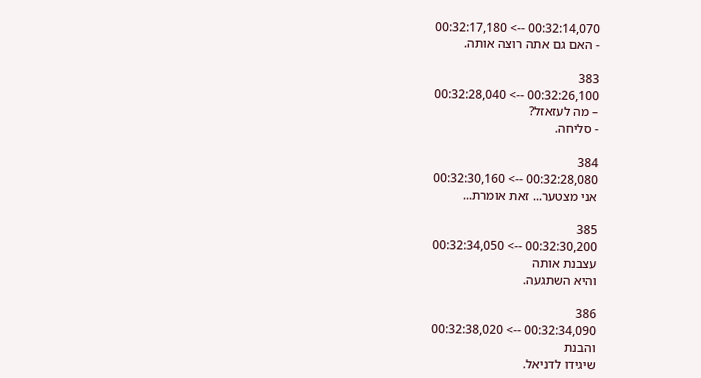00:32:14,070 --> 00:32:17,180
- האם גם אתה רוצה אותה.

383
00:32:26,100 --> 00:32:28,040
– מה לעזאזל?
- סליחה.

384
00:32:28,080 --> 00:32:30,160
אני מצטער... זאת אומרת...

385
00:32:30,200 --> 00:32:34,050
עצבנת אותה
והיא השתגעה.

386
00:32:34,090 --> 00:32:38,020
והבנת
שיגידו לדניאל.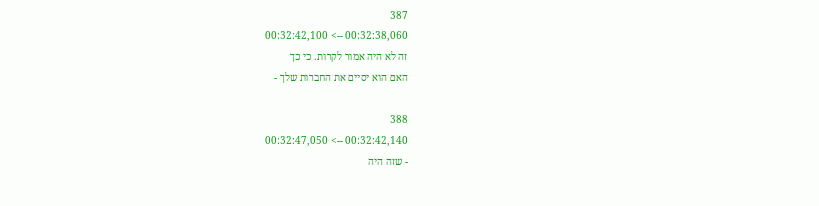387
00:32:38,060 --> 00:32:42,100
זה לא היה אמור לקרות. כי כך
האם הוא יסיים את החברות שלך -

388
00:32:42,140 --> 00:32:47,050
- שזה היה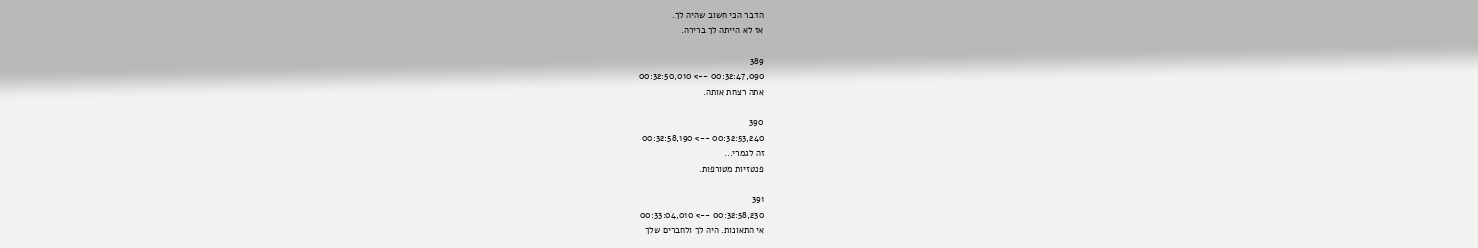הדבר הכי חשוב שהיה לך.
אז לא הייתה לך ברירה.

389
00:32:47,090 --> 00:32:50,010
אתה רצחת אותה.

390
00:32:53,240 --> 00:32:58,190
זה לגמרי...
פנטזיות מטורפות.

391
00:32:58,230 --> 00:33:04,010
אי התאונות. היה לך ולחברים שלך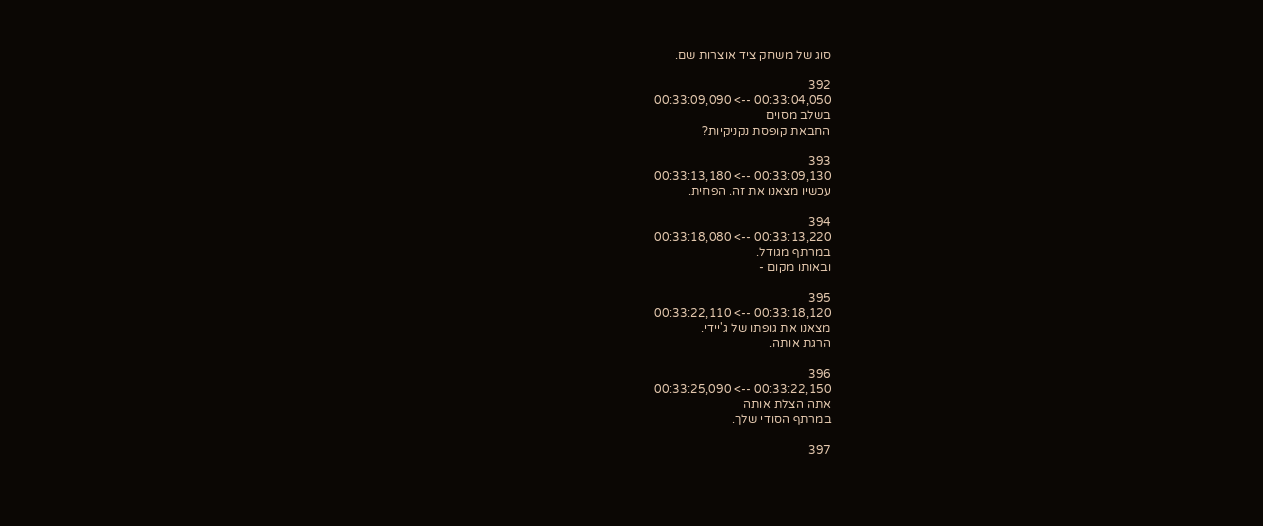סוג של משחק ציד אוצרות שם.

392
00:33:04,050 --> 00:33:09,090
בשלב מסוים
החבאת קופסת נקניקיות?

393
00:33:09,130 --> 00:33:13,180
עכשיו מצאנו את זה. הפחית.

394
00:33:13,220 --> 00:33:18,080
במרתף מגודל.
ובאותו מקום -

395
00:33:18,120 --> 00:33:22,110
מצאנו את גופתו של ג'יידי.
הרגת אותה.

396
00:33:22,150 --> 00:33:25,090
אתה הצלת אותה
במרתף הסודי שלך.

397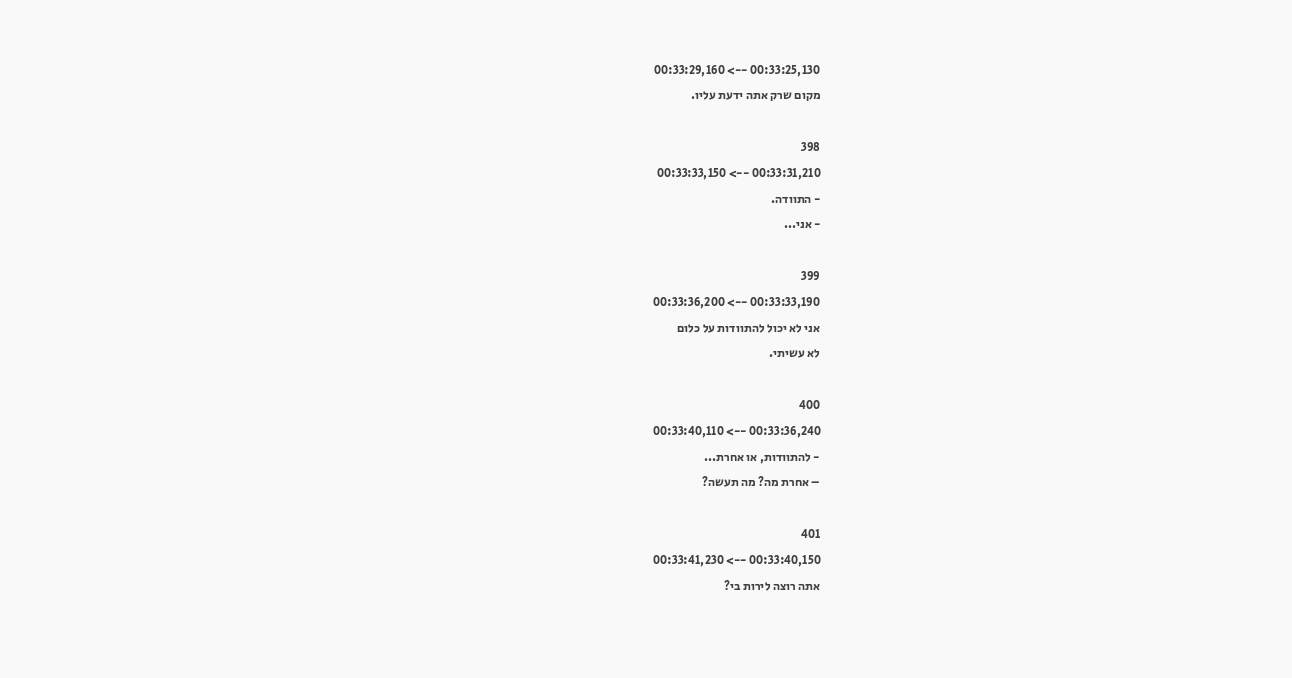00:33:25,130 --> 00:33:29,160
מקום שרק אתה ידעת עליו.

398
00:33:31,210 --> 00:33:33,150
- התוודה.
- אני...

399
00:33:33,190 --> 00:33:36,200
אני לא יכול להתוודות על כלום
לא עשיתי.

400
00:33:36,240 --> 00:33:40,110
- להתוודות, או אחרת...
– אחרת מה? מה תעשה?

401
00:33:40,150 --> 00:33:41,230
אתה רוצה לירות בי?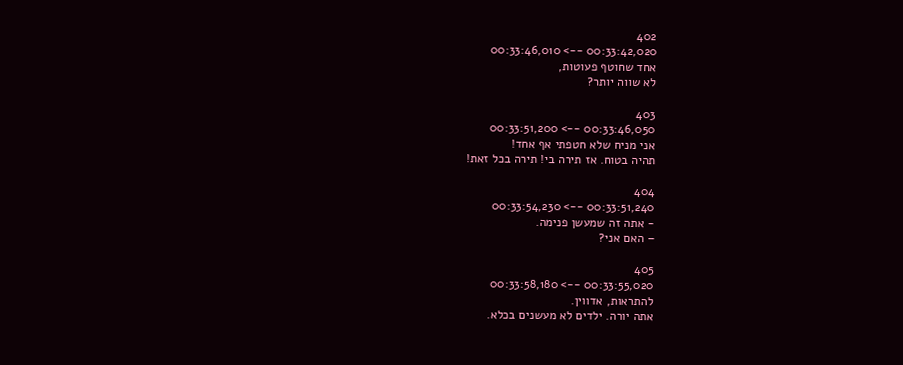402
00:33:42,020 --> 00:33:46,010
אחד שחוטף פעוטות,
לא שווה יותר?

403
00:33:46,050 --> 00:33:51,200
אני מניח שלא חטפתי אף אחד!
תהיה בטוח. אז תירה בי! תירה בכל זאת!

404
00:33:51,240 --> 00:33:54,230
- אתה זה שמעשן פנימה.
– האם אני?

405
00:33:55,020 --> 00:33:58,180
להתראות, אדווין.
אתה יורה. ילדים לא מעשנים בכלא.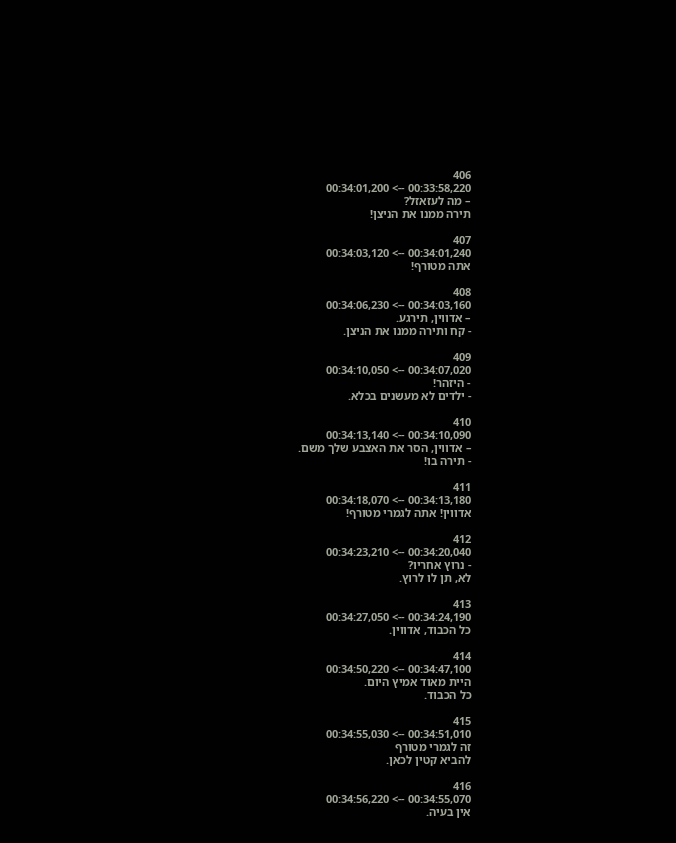406
00:33:58,220 --> 00:34:01,200
– מה לעזאזל?
תירה ממנו את הניצן!

407
00:34:01,240 --> 00:34:03,120
אתה מטורף!

408
00:34:03,160 --> 00:34:06,230
– אדווין, תירגע.
- קח ותירה ממנו את הניצן.

409
00:34:07,020 --> 00:34:10,050
- היזהר!
- ילדים לא מעשנים בכלא.

410
00:34:10,090 --> 00:34:13,140
– אדווין, הסר את האצבע שלך משם.
- תירה בו!

411
00:34:13,180 --> 00:34:18,070
אדווין! אתה לגמרי מטורף!

412
00:34:20,040 --> 00:34:23,210
- נרוץ אחריו?
לא, תן לו לרוץ.

413
00:34:24,190 --> 00:34:27,050
כל הכבוד, אדווין.

414
00:34:47,100 --> 00:34:50,220
היית מאוד אמיץ היום.
כל הכבוד.

415
00:34:51,010 --> 00:34:55,030
זה לגמרי מטורף
להביא קטין לכאן.

416
00:34:55,070 --> 00:34:56,220
אין בעיה.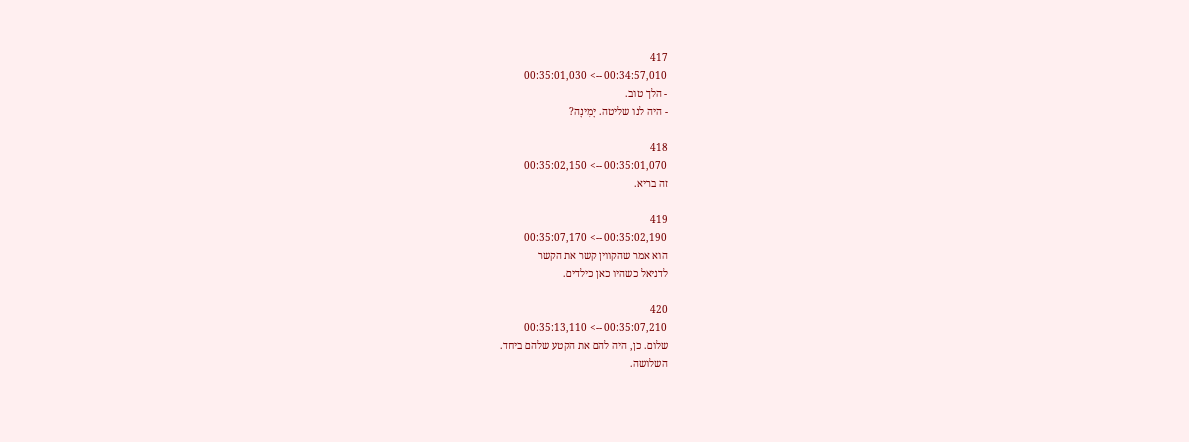417
00:34:57,010 --> 00:35:01,030
- הלך טוב.
- היה לנו שליטה. יָמִינָה?

418
00:35:01,070 --> 00:35:02,150
זה בריא.

419
00:35:02,190 --> 00:35:07,170
הוא אמר שהקווין קשר את הקשר
לדניאל כשהיו כאן כילדים.

420
00:35:07,210 --> 00:35:13,110
שלום. כן, היה להם את הקטע שלהם ביחד.
השלושה.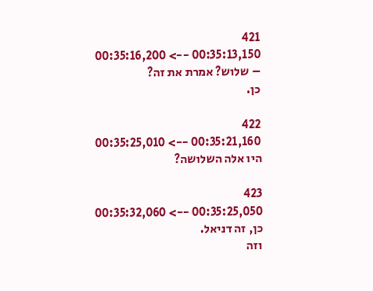421
00:35:13,150 --> 00:35:16,200
– שלוש? אמרת את זה?
כן.

422
00:35:21,160 --> 00:35:25,010
היו אלה השלושה?

423
00:35:25,050 --> 00:35:32,060
כן, זה דניאל.
וזה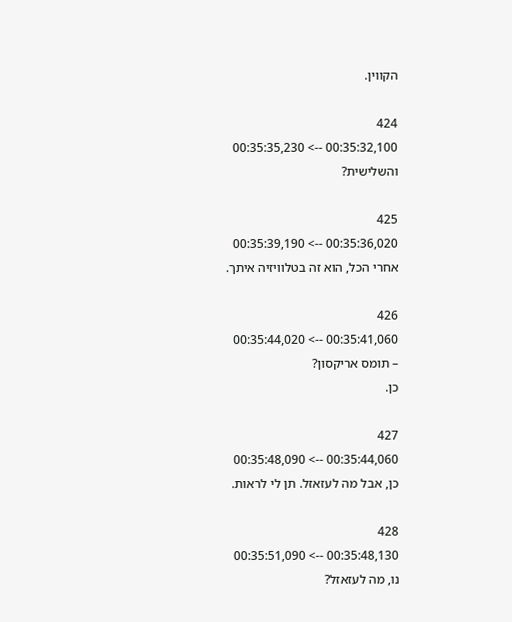הקווין.

424
00:35:32,100 --> 00:35:35,230
והשלישית?

425
00:35:36,020 --> 00:35:39,190
אחרי הכל, הוא זה בטלוויזיה איתך.

426
00:35:41,060 --> 00:35:44,020
– תומס אריקסון?
כן.

427
00:35:44,060 --> 00:35:48,090
כן, אבל מה לעזאזל. תן לי לראות.

428
00:35:48,130 --> 00:35:51,090
נו, מה לעזאזל?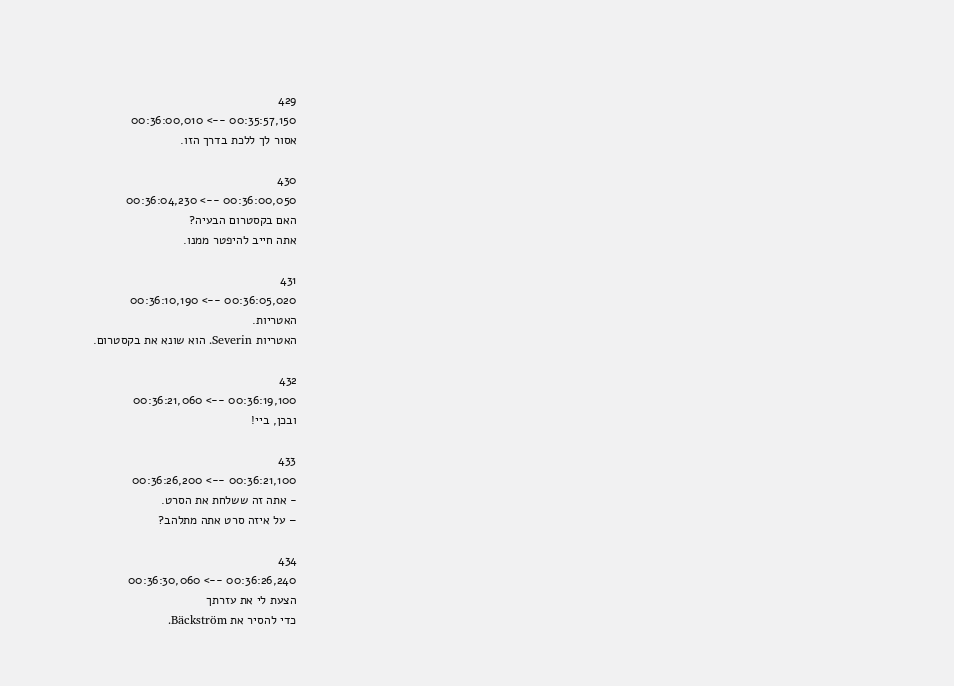429
00:35:57,150 --> 00:36:00,010
אסור לך ללכת בדרך הזו.

430
00:36:00,050 --> 00:36:04,230
האם בקסטרום הבעיה?
אתה חייב להיפטר ממנו.

431
00:36:05,020 --> 00:36:10,190
האטריות.
האטריות Severin. הוא שונא את בקסטרום.

432
00:36:19,100 --> 00:36:21,060
ובכן, ביי!

433
00:36:21,100 --> 00:36:26,200
- אתה זה ששלחת את הסרט.
– על איזה סרט אתה מתלהב?

434
00:36:26,240 --> 00:36:30,060
הצעת לי את עזרתך
כדי להסיר את Bäckström.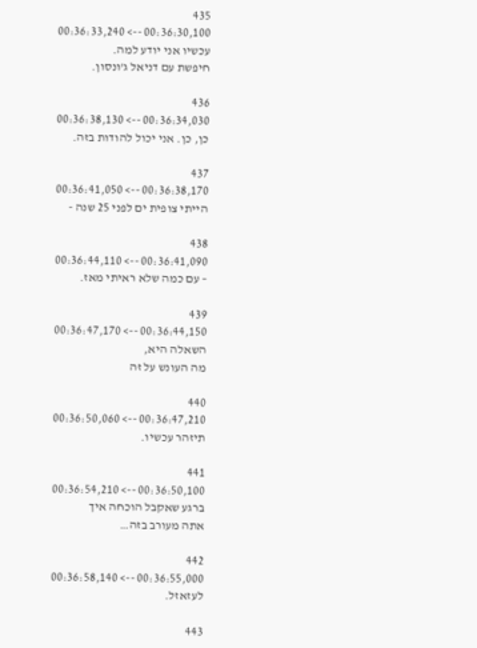435
00:36:30,100 --> 00:36:33,240
עכשיו אני יודע למה.
חיפשת עם דניאל ג'ונסון.

436
00:36:34,030 --> 00:36:38,130
כן, כן. אני יכול להודות בזה.

437
00:36:38,170 --> 00:36:41,050
הייתי צופית ים לפני 25 שנה -

438
00:36:41,090 --> 00:36:44,110
– עם כמה שלא ראיתי מאז.

439
00:36:44,150 --> 00:36:47,170
השאלה היא,
מה העונש על זה

440
00:36:47,210 --> 00:36:50,060
תיזהר עכשיו.

441
00:36:50,100 --> 00:36:54,210
ברגע שאקבל הוכחה איך
אתה מעורב בזה…

442
00:36:55,000 --> 00:36:58,140
לעזאזל.

443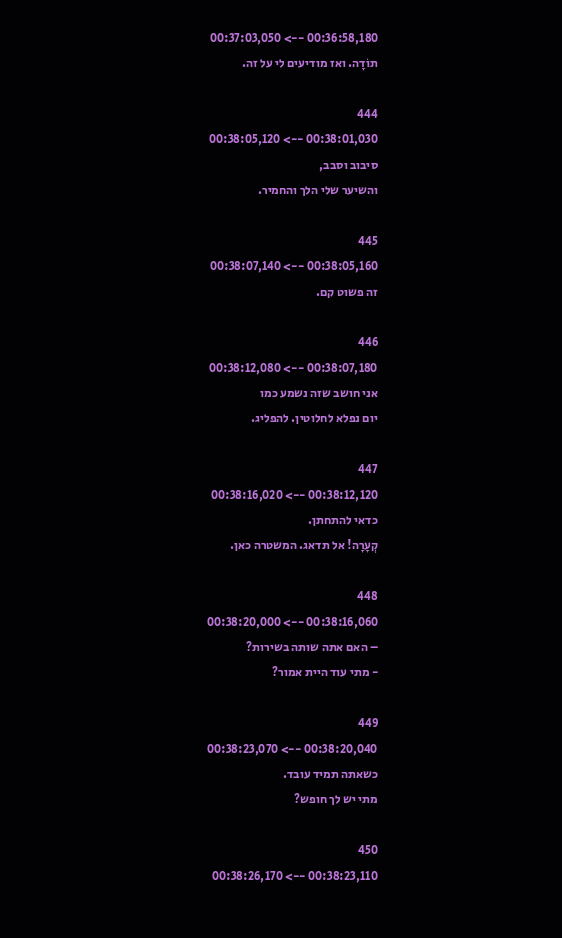00:36:58,180 --> 00:37:03,050
תוֹדָה. ואז מודיעים לי על זה.

444
00:38:01,030 --> 00:38:05,120
סיבוב וסבב,
והשיער שלי הלך והחמיר.

445
00:38:05,160 --> 00:38:07,140
זה פשוט קם.

446
00:38:07,180 --> 00:38:12,080
אני חושב שזה נשמע כמו
יום נפלא לחלוטין. להפליג.

447
00:38:12,120 --> 00:38:16,020
כדאי להתחתן.
קְעָרָה! אל תדאג. המשטרה כאן.

448
00:38:16,060 --> 00:38:20,000
– האם אתה שותה בשירות?
- מתי עוד היית אמור?

449
00:38:20,040 --> 00:38:23,070
כשאתה תמיד עובד.
מתי יש לך חופש?

450
00:38:23,110 --> 00:38:26,170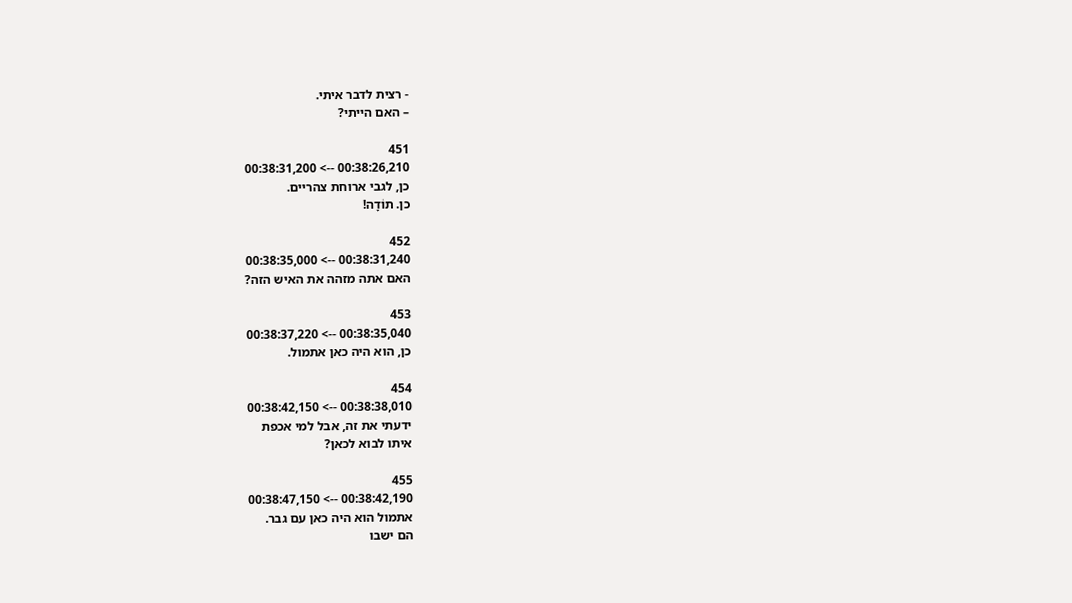- רצית לדבר איתי.
– האם הייתי?

451
00:38:26,210 --> 00:38:31,200
כן, לגבי ארוחת צהריים.
כן. תוֹדָה!

452
00:38:31,240 --> 00:38:35,000
האם אתה מזהה את האיש הזה?

453
00:38:35,040 --> 00:38:37,220
כן, הוא היה כאן אתמול.

454
00:38:38,010 --> 00:38:42,150
ידעתי את זה, אבל למי אכפת
איתו לבוא לכאן?

455
00:38:42,190 --> 00:38:47,150
אתמול הוא היה כאן עם גבר.
הם ישבו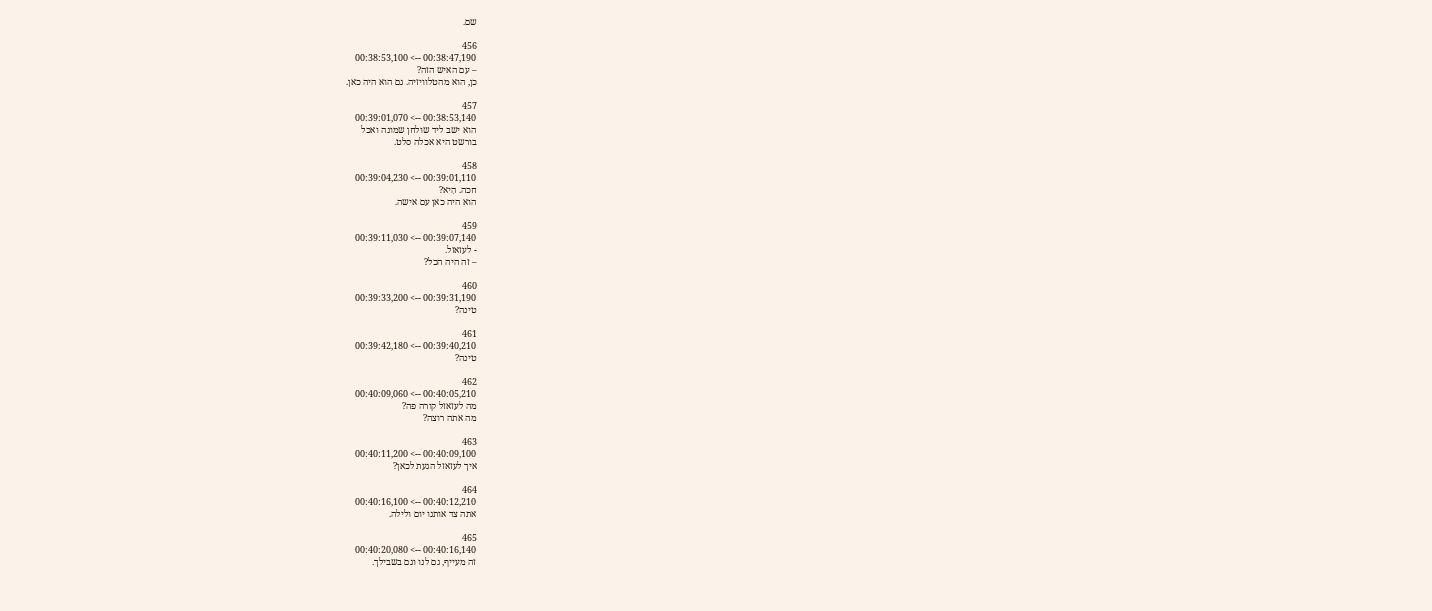שם.

456
00:38:47,190 --> 00:38:53,100
– עם האיש הזה?
כן, הוא מהטלוויזיה. גם הוא היה כאן.

457
00:38:53,140 --> 00:39:01,070
הוא ישב ליד שולחן שמונה ואכל
בורשט היא אכלה סלט.

458
00:39:01,110 --> 00:39:04,230
חכה. הִיא?
הוא היה כאן עם אישה.

459
00:39:07,140 --> 00:39:11,030
- לעזאזל.
– זה היה הכל?

460
00:39:31,190 --> 00:39:33,200
טינה?

461
00:39:40,210 --> 00:39:42,180
טינה?

462
00:40:05,210 --> 00:40:09,060
מה לעזאזל קורה פה?
מה אתה רוצה?

463
00:40:09,100 --> 00:40:11,200
איך לעזאזל הגעת לכאן?

464
00:40:12,210 --> 00:40:16,100
אתה צד אותנו יום ולילה.

465
00:40:16,140 --> 00:40:20,080
זה מעייף, גם לנו וגם בשבילך.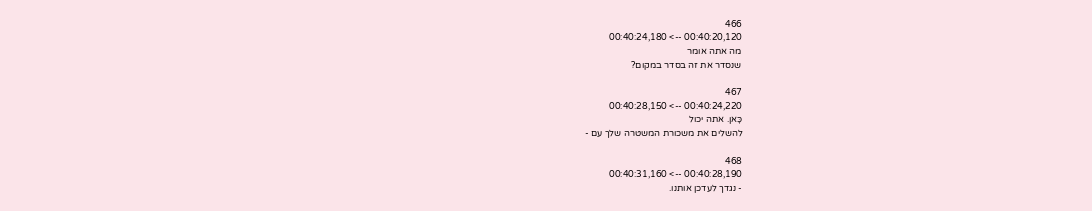466
00:40:20,120 --> 00:40:24,180
מה אתה אומר
שנסדר את זה בסדר במקום?

467
00:40:24,220 --> 00:40:28,150
כָּאן. אתה יכול
להשלים את משכורת המשטרה שלך עם -

468
00:40:28,190 --> 00:40:31,160
- נגדך לעדכן אותנו.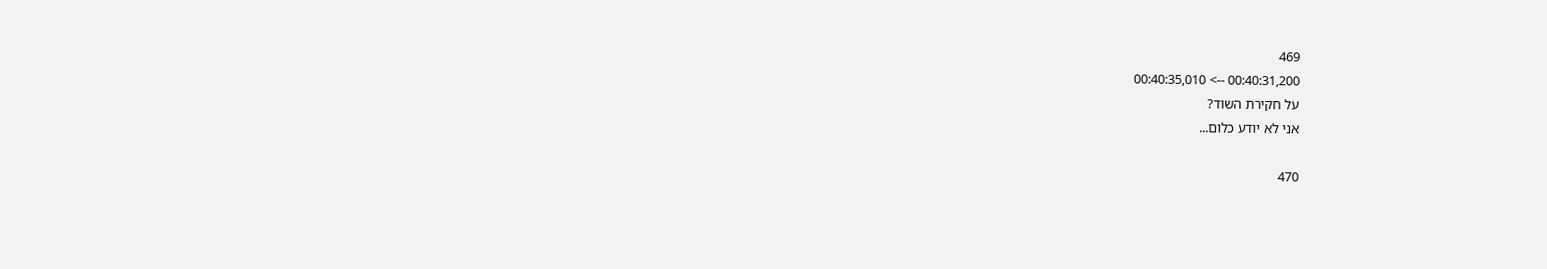469
00:40:31,200 --> 00:40:35,010
על חקירת השוד?
אני לא יודע כלום...

470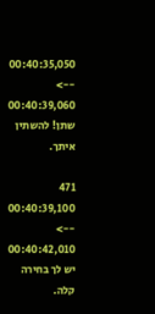00:40:35,050 --> 00:40:39,060
שתן! להשתין איתך.

471
00:40:39,100 --> 00:40:42,010
יש לך בחירה קלה.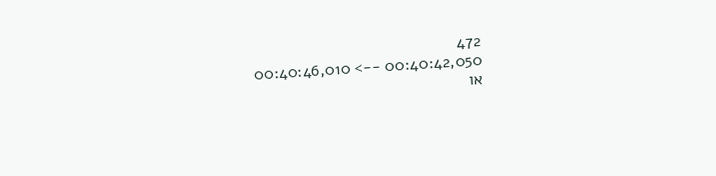472
00:40:42,050 --> 00:40:46,010
או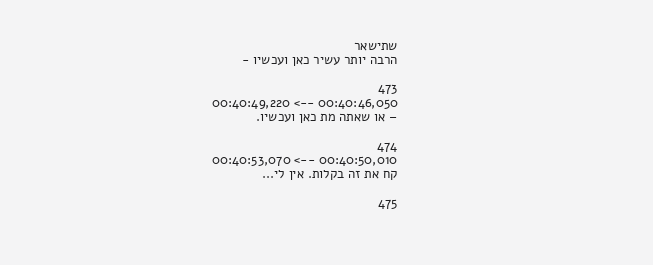שתישאר
הרבה יותר עשיר כאן ועכשיו -

473
00:40:46,050 --> 00:40:49,220
– או שאתה מת כאן ועכשיו.

474
00:40:50,010 --> 00:40:53,070
קח את זה בקלות. אין לי...

475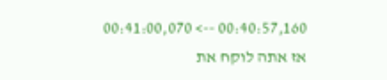00:40:57,160 --> 00:41:00,070
אז אתה לוקח את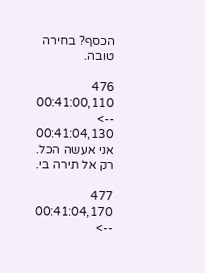הכסף? בחירה טובה.

476
00:41:00,110 --> 00:41:04,130
אני אעשה הכל.
רק אל תירה בי.

477
00:41:04,170 -->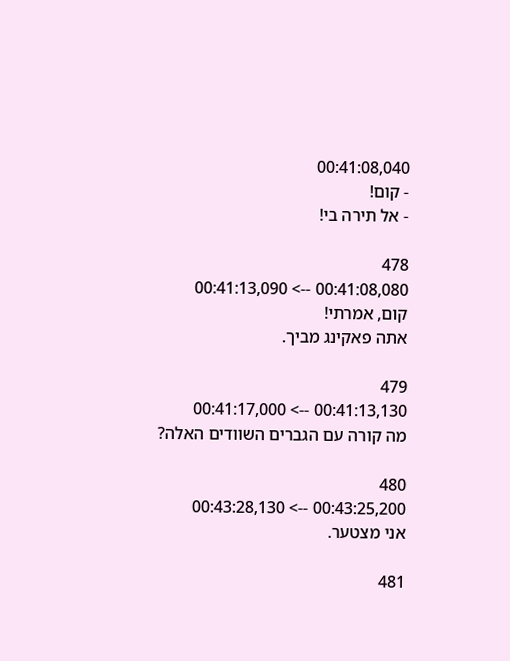00:41:08,040
- קום!
- אל תירה בי!

478
00:41:08,080 --> 00:41:13,090
קום, אמרתי!
אתה פאקינג מביך.

479
00:41:13,130 --> 00:41:17,000
מה קורה עם הגברים השוודים האלה?

480
00:43:25,200 --> 00:43:28,130
אני מצטער.

481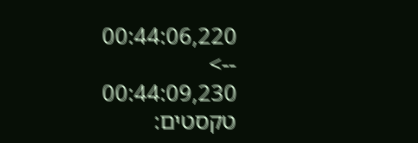00:44:06,220 --> 00:44:09,230
טקסטים: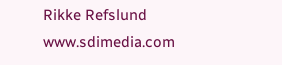Rikke Refslund
www.sdimedia.com